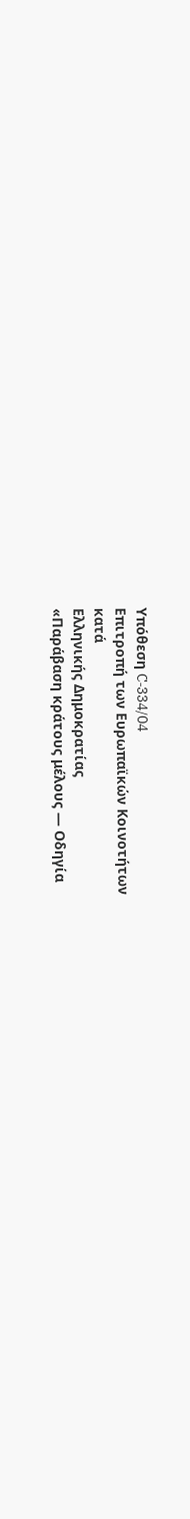Υπόθεση C‑334/04
Επιτροπή των Ευρωπαϊκών Κοινοτήτων
κατά
Ελληνικής Δημοκρατίας
«Παράβαση κράτους μέλους — Οδηγία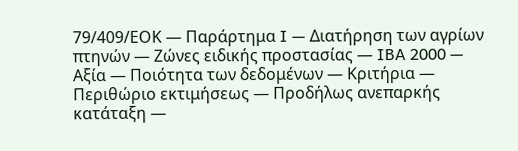79/409/ΕΟΚ — Παράρτημα I — Διατήρηση των αγρίων πτηνών — Ζώνες ειδικής προστασίας — IBA 2000 — Αξία — Ποιότητα των δεδομένων — Κριτήρια — Περιθώριο εκτιμήσεως — Προδήλως ανεπαρκής κατάταξη —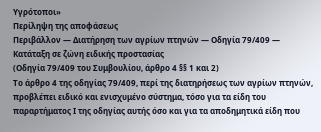Υγρότοποι»
Περίληψη της αποφάσεως
Περιβάλλον — Διατήρηση των αγρίων πτηνών — Οδηγία 79/409 — Κατάταξη σε ζώνη ειδικής προστασίας
(Οδηγία 79/409 του Συμβουλίου, άρθρο 4 §§ 1 και 2)
Το άρθρο 4 της οδηγίας 79/409, περί της διατηρήσεως των αγρίων πτηνών, προβλέπει ειδικό και ενισχυμένο σύστημα, τόσο για τα είδη του παραρτήματος Ι της οδηγίας αυτής όσο και για τα αποδημητικά είδη που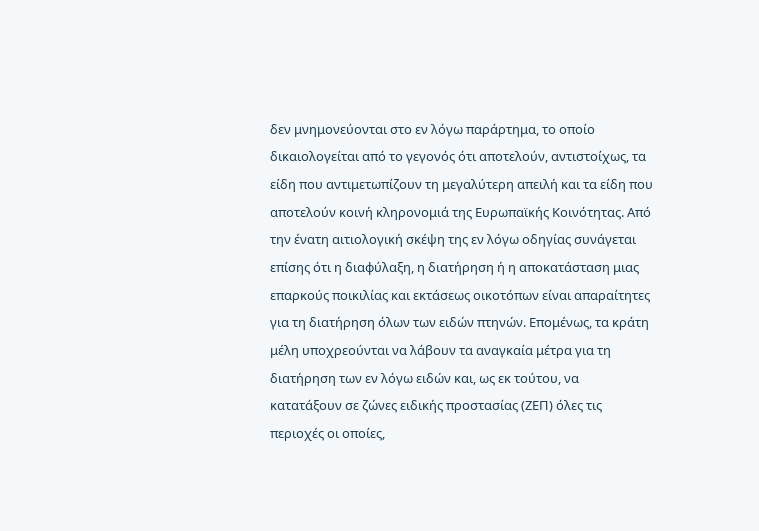δεν μνημονεύονται στο εν λόγω παράρτημα, το οποίο δικαιολογείται από το γεγονός ότι αποτελούν, αντιστοίχως, τα είδη που αντιμετωπίζουν τη μεγαλύτερη απειλή και τα είδη που αποτελούν κοινή κληρονομιά της Ευρωπαϊκής Κοινότητας. Από την ένατη αιτιολογική σκέψη της εν λόγω οδηγίας συνάγεται επίσης ότι η διαφύλαξη, η διατήρηση ή η αποκατάσταση μιας επαρκούς ποικιλίας και εκτάσεως οικοτόπων είναι απαραίτητες για τη διατήρηση όλων των ειδών πτηνών. Επομένως, τα κράτη μέλη υποχρεούνται να λάβουν τα αναγκαία μέτρα για τη διατήρηση των εν λόγω ειδών και, ως εκ τούτου, να κατατάξουν σε ζώνες ειδικής προστασίας (ΖΕΠ) όλες τις περιοχές οι οποίες,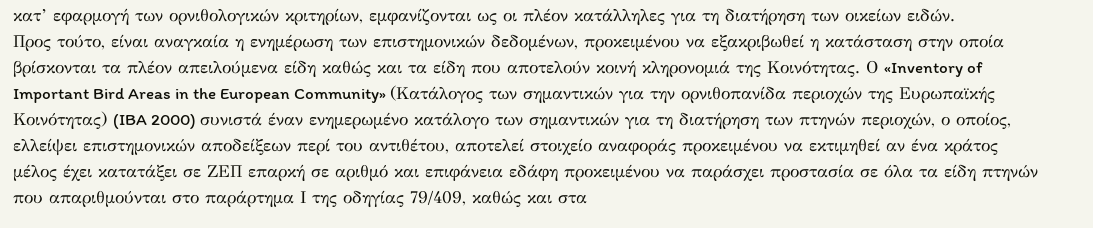κατ’ εφαρμογή των ορνιθολογικών κριτηρίων, εμφανίζονται ως οι πλέον κατάλληλες για τη διατήρηση των οικείων ειδών.
Προς τούτο, είναι αναγκαία η ενημέρωση των επιστημονικών δεδομένων, προκειμένου να εξακριβωθεί η κατάσταση στην οποία βρίσκονται τα πλέον απειλούμενα είδη καθώς και τα είδη που αποτελούν κοινή κληρονομιά της Κοινότητας. Ο «Inventory of Important Bird Areas in the European Community» (Κατάλογος των σημαντικών για την ορνιθοπανίδα περιοχών της Ευρωπαϊκής Κοινότητας) (IBA 2000) συνιστά έναν ενημερωμένο κατάλογο των σημαντικών για τη διατήρηση των πτηνών περιοχών, ο οποίος, ελλείψει επιστημονικών αποδείξεων περί του αντιθέτου, αποτελεί στοιχείο αναφοράς προκειμένου να εκτιμηθεί αν ένα κράτος μέλος έχει κατατάξει σε ΖΕΠ επαρκή σε αριθμό και επιφάνεια εδάφη προκειμένου να παράσχει προστασία σε όλα τα είδη πτηνών που απαριθμούνται στο παράρτημα Ι της οδηγίας 79/409, καθώς και στα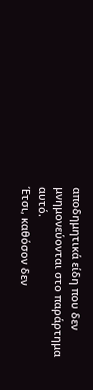αποδημητικά είδη που δεν μνημονεύονται στο παράρτημα αυτό.
Έτσι, καθόσον δεν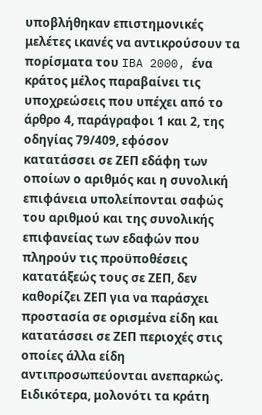υποβλήθηκαν επιστημονικές μελέτες ικανές να αντικρούσουν τα πορίσματα του IBA 2000, ένα κράτος μέλος παραβαίνει τις υποχρεώσεις που υπέχει από το άρθρο 4, παράγραφοι 1 και 2, της οδηγίας 79/409, εφόσον κατατάσσει σε ΖΕΠ εδάφη των οποίων ο αριθμός και η συνολική επιφάνεια υπολείπονται σαφώς του αριθμού και της συνολικής επιφανείας των εδαφών που πληρούν τις προϋποθέσεις κατατάξεώς τους σε ΖΕΠ, δεν καθορίζει ΖΕΠ για να παράσχει προστασία σε ορισμένα είδη και κατατάσσει σε ΖΕΠ περιοχές στις οποίες άλλα είδη αντιπροσωπεύονται ανεπαρκώς.
Ειδικότερα, μολονότι τα κράτη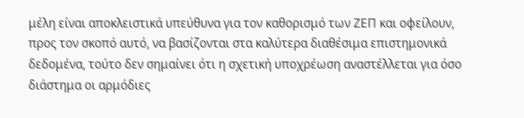μέλη είναι αποκλειστικά υπεύθυνα για τον καθορισμό των ΖΕΠ και οφείλουν, προς τον σκοπό αυτό, να βασίζονται στα καλύτερα διαθέσιμα επιστημονικά δεδομένα, τούτο δεν σημαίνει ότι η σχετική υποχρέωση αναστέλλεται για όσο διάστημα οι αρμόδιες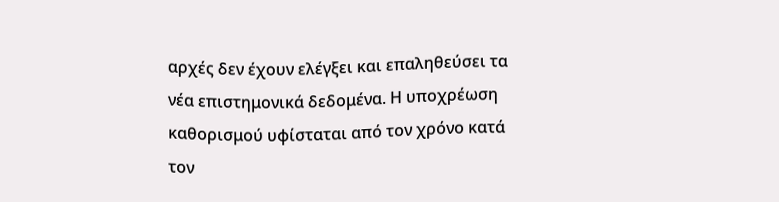αρχές δεν έχουν ελέγξει και επαληθεύσει τα νέα επιστημονικά δεδομένα. Η υποχρέωση καθορισμού υφίσταται από τον χρόνο κατά τον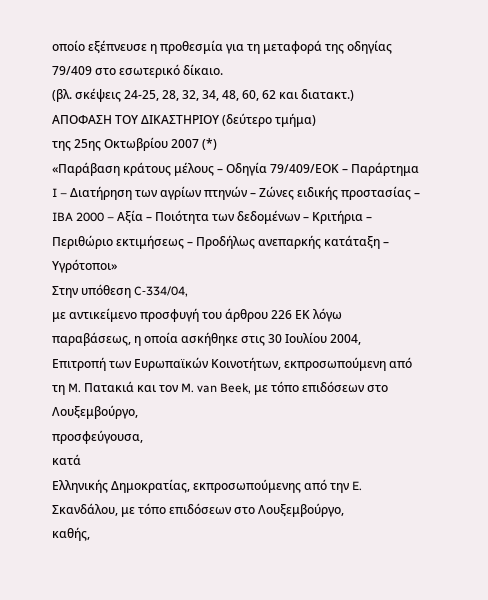οποίο εξέπνευσε η προθεσμία για τη μεταφορά της οδηγίας 79/409 στο εσωτερικό δίκαιο.
(βλ. σκέψεις 24-25, 28, 32, 34, 48, 60, 62 και διατακτ.)
ΑΠΟΦΑΣΗ ΤΟΥ ΔΙΚΑΣΤΗΡΙΟΥ (δεύτερο τμήμα)
της 25ης Οκτωβρίου 2007 (*)
«Παράβαση κράτους μέλους – Οδηγία 79/409/ΕΟΚ – Παράρτημα I – Διατήρηση των αγρίων πτηνών – Ζώνες ειδικής προστασίας – IBA 2000 – Αξία – Ποιότητα των δεδομένων – Κριτήρια – Περιθώριο εκτιμήσεως – Προδήλως ανεπαρκής κατάταξη – Υγρότοποι»
Στην υπόθεση C‑334/04,
με αντικείμενο προσφυγή του άρθρου 226 ΕΚ λόγω παραβάσεως, η οποία ασκήθηκε στις 30 Ιουλίου 2004,
Επιτροπή των Ευρωπαϊκών Κοινοτήτων, εκπροσωπούμενη από τη M. Πατακιά και τον M. van Beek, με τόπο επιδόσεων στο Λουξεμβούργο,
προσφεύγουσα,
κατά
Ελληνικής Δημοκρατίας, εκπροσωπούμενης από την E. Σκανδάλου, με τόπο επιδόσεων στο Λουξεμβούργο,
καθής,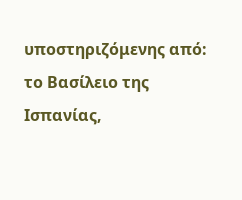υποστηριζόμενης από:
το Βασίλειο της Ισπανίας,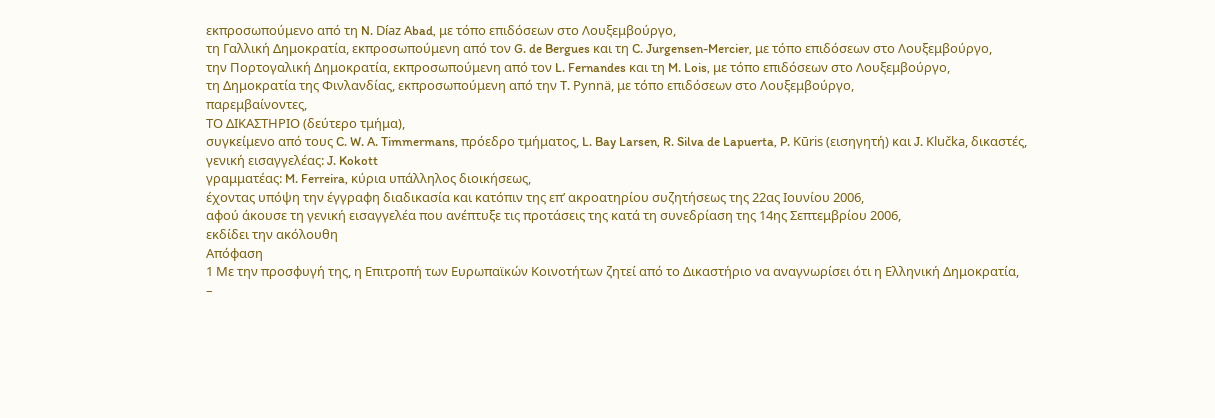εκπροσωπούμενο από τη N. Díaz Abad, με τόπο επιδόσεων στο Λουξεμβούργο,
τη Γαλλική Δημοκρατία, εκπροσωπούμενη από τον G. de Bergues και τη C. Jurgensen-Mercier, με τόπο επιδόσεων στο Λουξεμβούργο,
την Πορτογαλική Δημοκρατία, εκπροσωπούμενη από τον L. Fernandes και τη M. Lois, με τόπο επιδόσεων στο Λουξεμβούργο,
τη Δημοκρατία της Φινλανδίας, εκπροσωπούμενη από την T. Pynnä, με τόπο επιδόσεων στο Λουξεμβούργο,
παρεμβαίνοντες,
ΤΟ ΔΙΚΑΣΤΗΡΙΟ (δεύτερο τμήμα),
συγκείμενο από τους C. W. A. Timmermans, πρόεδρο τμήματος, L. Bay Larsen, R. Silva de Lapuerta, P. Kūris (εισηγητή) και J. Klučka, δικαστές,
γενική εισαγγελέας: J. Kokott
γραμματέας: M. Ferreira, κύρια υπάλληλος διοικήσεως,
έχοντας υπόψη την έγγραφη διαδικασία και κατόπιν της επ’ ακροατηρίου συζητήσεως της 22ας Ιουνίου 2006,
αφού άκουσε τη γενική εισαγγελέα που ανέπτυξε τις προτάσεις της κατά τη συνεδρίαση της 14ης Σεπτεμβρίου 2006,
εκδίδει την ακόλουθη
Απόφαση
1 Με την προσφυγή της, η Επιτροπή των Ευρωπαϊκών Κοινοτήτων ζητεί από το Δικαστήριο να αναγνωρίσει ότι η Ελληνική Δημοκρατία,
–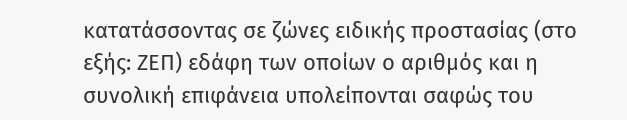κατατάσσοντας σε ζώνες ειδικής προστασίας (στο εξής: ΖΕΠ) εδάφη των οποίων ο αριθμός και η συνολική επιφάνεια υπολείπονται σαφώς του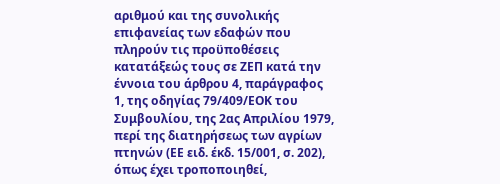αριθμού και της συνολικής επιφανείας των εδαφών που πληρούν τις προϋποθέσεις κατατάξεώς τους σε ΖΕΠ κατά την έννοια του άρθρου 4, παράγραφος 1, της οδηγίας 79/409/ΕΟΚ του Συμβουλίου, της 2ας Απριλίου 1979, περί της διατηρήσεως των αγρίων πτηνών (ΕΕ ειδ. έκδ. 15/001, σ. 202), όπως έχει τροποποιηθεί,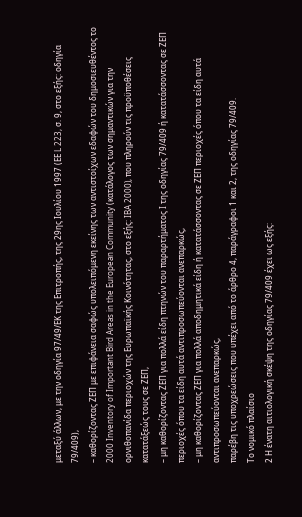μεταξύ άλλων, με την οδηγία 97/49/ΕΚ της Επιτροπής, της 29ης Ιουλίου 1997 (ΕΕ L 223, σ. 9, στο εξής: οδηγία 79/409),
– καθορίζοντας ΖΕΠ με επιφάνεια σαφώς υπολειπόμενη εκείνης των αντιστοίχων εδαφών του δημοσιευθέντος το 2000 Inventory of Important Bird Areas in the European Community (κατάλογος των σημαντικών για την ορνιθοπανίδα περιοχών της Ευρωπαϊκής Κοινότητας, στο εξής: IBA 2000), που πληρούν τις προϋποθέσεις κατατάξεώς τους σε ΖΕΠ,
– μη καθορίζοντας ΖΕΠ για πολλά είδη πτηνών του παραρτήματος I της οδηγίας 79/409 ή κατατάσσοντας σε ΖΕΠ περιοχές όπου τα είδη αυτά αντιπροσωπεύονται ανεπαρκώς,
– μη καθορίζοντας ΖΕΠ για πολλά αποδημητικά είδη ή κατατάσσοντας σε ΖΕΠ περιοχές όπου τα είδη αυτά αντιπροσωπεύονται ανεπαρκώς,
παρέβη τις υποχρεώσεις που υπέχει από το άρθρο 4, παράγραφοι 1 και 2, της οδηγίας 79/409.
Το νομικό πλαίσιο
2 Η ένατη αιτιολογική σκέψη της οδηγίας 79/409 έχει ως εξής: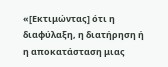«[Εκτιμώντας] ότι η διαφύλαξη, η διατήρηση ή η αποκατάσταση μιας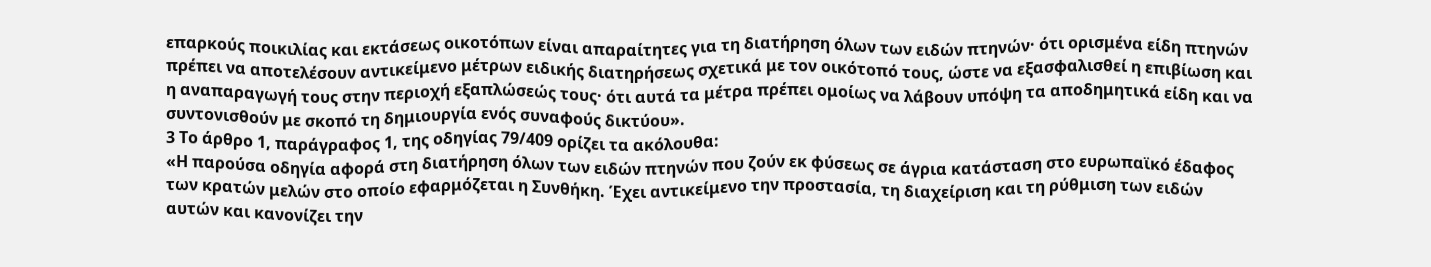επαρκούς ποικιλίας και εκτάσεως οικοτόπων είναι απαραίτητες για τη διατήρηση όλων των ειδών πτηνών· ότι ορισμένα είδη πτηνών πρέπει να αποτελέσουν αντικείμενο μέτρων ειδικής διατηρήσεως σχετικά με τον οικότοπό τους, ώστε να εξασφαλισθεί η επιβίωση και η αναπαραγωγή τους στην περιοχή εξαπλώσεώς τους· ότι αυτά τα μέτρα πρέπει ομοίως να λάβουν υπόψη τα αποδημητικά είδη και να συντονισθούν με σκοπό τη δημιουργία ενός συναφούς δικτύου».
3 Το άρθρο 1, παράγραφος 1, της οδηγίας 79/409 ορίζει τα ακόλουθα:
«Η παρούσα οδηγία αφορά στη διατήρηση όλων των ειδών πτηνών που ζούν εκ φύσεως σε άγρια κατάσταση στο ευρωπαϊκό έδαφος των κρατών μελών στο οποίο εφαρμόζεται η Συνθήκη. Έχει αντικείμενο την προστασία, τη διαχείριση και τη ρύθμιση των ειδών αυτών και κανονίζει την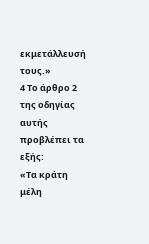εκμετάλλευσή τους.»
4 Το άρθρο 2 της οδηγίας αυτής προβλέπει τα εξής:
«Τα κράτη μέλη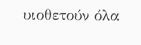υιοθετούν όλα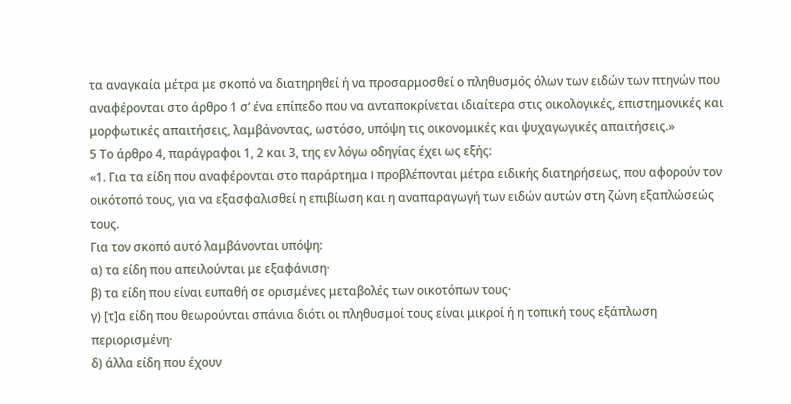τα αναγκαία μέτρα με σκοπό να διατηρηθεί ή να προσαρμοσθεί ο πληθυσμός όλων των ειδών των πτηνών που αναφέρονται στο άρθρο 1 σ’ ένα επίπεδο που να ανταποκρίνεται ιδιαίτερα στις οικολογικές, επιστημονικές και μορφωτικές απαιτήσεις, λαμβάνοντας, ωστόσο, υπόψη τις οικονομικές και ψυχαγωγικές απαιτήσεις.»
5 Το άρθρο 4, παράγραφοι 1, 2 και 3, της εν λόγω οδηγίας έχει ως εξής:
«1. Για τα είδη που αναφέρονται στο παράρτημα I προβλέπονται μέτρα ειδικής διατηρήσεως, που αφορούν τον οικότοπό τους, για να εξασφαλισθεί η επιβίωση και η αναπαραγωγή των ειδών αυτών στη ζώνη εξαπλώσεώς τους.
Για τον σκοπό αυτό λαμβάνονται υπόψη:
α) τα είδη που απειλούνται με εξαφάνιση·
β) τα είδη που είναι ευπαθή σε ορισμένες μεταβολές των οικοτόπων τους·
γ) [τ]α είδη που θεωρούνται σπάνια διότι οι πληθυσμοί τους είναι μικροί ή η τοπική τους εξάπλωση περιορισμένη·
δ) άλλα είδη που έχουν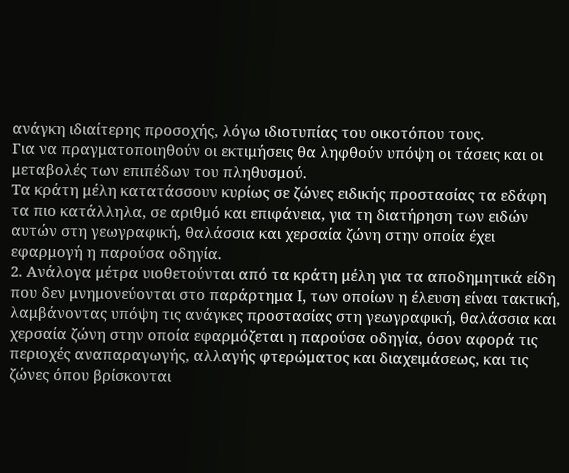ανάγκη ιδιαίτερης προσοχής, λόγω ιδιοτυπίας του οικοτόπου τους.
Για να πραγματοποιηθούν οι εκτιμήσεις θα ληφθούν υπόψη οι τάσεις και οι μεταβολές των επιπέδων του πληθυσμού.
Τα κράτη μέλη κατατάσσουν κυρίως σε ζώνες ειδικής προστασίας τα εδάφη τα πιο κατάλληλα, σε αριθμό και επιφάνεια, για τη διατήρηση των ειδών αυτών στη γεωγραφική, θαλάσσια και χερσαία ζώνη στην οποία έχει εφαρμογή η παρούσα οδηγία.
2. Ανάλογα μέτρα υιοθετούνται από τα κράτη μέλη για τα αποδημητικά είδη που δεν μνημονεύονται στο παράρτημα I, των οποίων η έλευση είναι τακτική, λαμβάνοντας υπόψη τις ανάγκες προστασίας στη γεωγραφική, θαλάσσια και χερσαία ζώνη στην οποία εφαρμόζεται η παρούσα οδηγία, όσον αφορά τις περιοχές αναπαραγωγής, αλλαγής φτερώματος και διαχειμάσεως, και τις ζώνες όπου βρίσκονται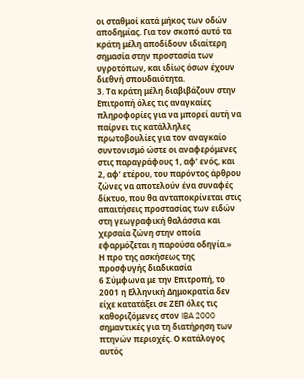οι σταθμοί κατά μήκος των οδών αποδημίας. Για τον σκοπό αυτό τα κράτη μέλη αποδίδουν ιδιαίτερη σημασία στην προστασία των υγροτόπων, και ιδίως όσων έχουν διεθνή σπουδαιότητα.
3. Τα κράτη μέλη διαβιβάζουν στην Επιτροπή όλες τις αναγκαίες πληροφορίες για να μπορεί αυτή να παίρνει τις κατάλληλες πρωτοβουλίες για τον αναγκαίο συντονισμό ώστε οι αναφερόμενες στις παραγράφους 1, αφ’ ενός, και 2, αφ’ ετέρου, του παρόντος άρθρου ζώνες να αποτελούν ένα συναφές δίκτυο, που θα ανταποκρίνεται στις απαιτήσεις προστασίας των ειδών στη γεωγραφική θαλάσσια και χερσαία ζώνη στην οποία εφαρμόζεται η παρούσα οδηγία.»
Η προ της ασκήσεως της προσφυγής διαδικασία
6 Σύμφωνα με την Επιτροπή, το 2001 η Ελληνική Δημοκρατία δεν είχε κατατάξει σε ΖΕΠ όλες τις καθοριζόμενες στον IBA 2000 σημαντικές για τη διατήρηση των πτηνών περιοχές. Ο κατάλογος αυτός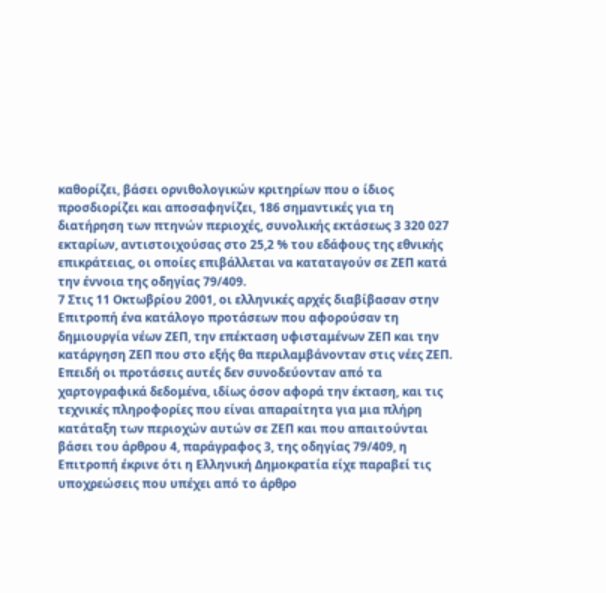καθορίζει, βάσει ορνιθολογικών κριτηρίων που ο ίδιος προσδιορίζει και αποσαφηνίζει, 186 σημαντικές για τη διατήρηση των πτηνών περιοχές, συνολικής εκτάσεως 3 320 027 εκταρίων, αντιστοιχούσας στο 25,2 % του εδάφους της εθνικής επικράτειας, οι οποίες επιβάλλεται να καταταγούν σε ΖΕΠ κατά την έννοια της οδηγίας 79/409.
7 Στις 11 Οκτωβρίου 2001, οι ελληνικές αρχές διαβίβασαν στην Επιτροπή ένα κατάλογο προτάσεων που αφορούσαν τη δημιουργία νέων ΖΕΠ, την επέκταση υφισταμένων ΖΕΠ και την κατάργηση ΖΕΠ που στο εξής θα περιλαμβάνονταν στις νέες ΖΕΠ. Επειδή οι προτάσεις αυτές δεν συνοδεύονταν από τα χαρτογραφικά δεδομένα, ιδίως όσον αφορά την έκταση, και τις τεχνικές πληροφορίες που είναι απαραίτητα για μια πλήρη κατάταξη των περιοχών αυτών σε ΖΕΠ και που απαιτούνται βάσει του άρθρου 4, παράγραφος 3, της οδηγίας 79/409, η Επιτροπή έκρινε ότι η Ελληνική Δημοκρατία είχε παραβεί τις υποχρεώσεις που υπέχει από το άρθρο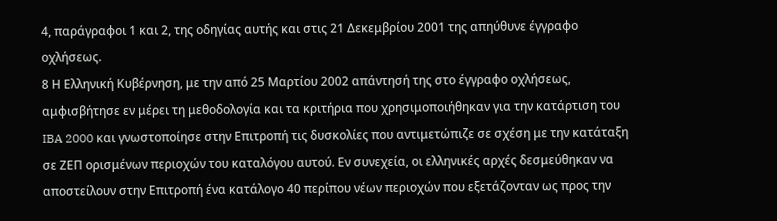4, παράγραφοι 1 και 2, της οδηγίας αυτής και στις 21 Δεκεμβρίου 2001 της απηύθυνε έγγραφο οχλήσεως.
8 Η Ελληνική Κυβέρνηση, με την από 25 Μαρτίου 2002 απάντησή της στο έγγραφο οχλήσεως, αμφισβήτησε εν μέρει τη μεθοδολογία και τα κριτήρια που χρησιμοποιήθηκαν για την κατάρτιση του IBA 2000 και γνωστοποίησε στην Επιτροπή τις δυσκολίες που αντιμετώπιζε σε σχέση με την κατάταξη σε ΖΕΠ ορισμένων περιοχών του καταλόγου αυτού. Εν συνεχεία, οι ελληνικές αρχές δεσμεύθηκαν να αποστείλουν στην Επιτροπή ένα κατάλογο 40 περίπου νέων περιοχών που εξετάζονταν ως προς την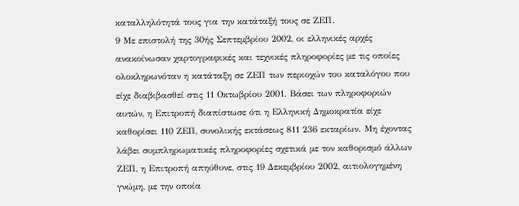καταλληλότητά τους για την κατάταξή τους σε ΖΕΠ.
9 Με επιστολή της 30ής Σεπτεμβρίου 2002, οι ελληνικές αρχές ανακοίνωσαν χαρτογραφικές και τεχνικές πληροφορίες με τις οποίες ολοκληρωνόταν η κατάταξη σε ΖΕΠ των περιοχών του καταλόγου που είχε διαβιβασθεί στις 11 Οκτωβρίου 2001. Βάσει των πληροφοριών αυτών, η Επιτροπή διαπίστωσε ότι η Ελληνική Δημοκρατία είχε καθορίσει 110 ΖΕΠ, συνολικής εκτάσεως 811 236 εκταρίων. Μη έχοντας λάβει συμπληρωματικές πληροφορίες σχετικά με τον καθορισμό άλλων ΖΕΠ, η Επιτροπή απηύθυνε, στις 19 Δεκεμβρίου 2002, αιτιολογημένη γνώμη, με την οποία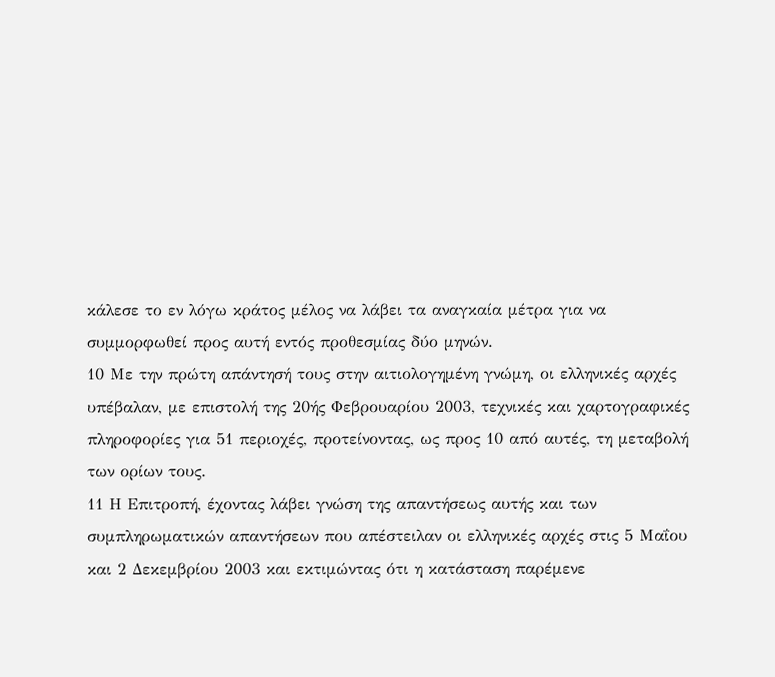κάλεσε το εν λόγω κράτος μέλος να λάβει τα αναγκαία μέτρα για να συμμορφωθεί προς αυτή εντός προθεσμίας δύο μηνών.
10 Με την πρώτη απάντησή τους στην αιτιολογημένη γνώμη, οι ελληνικές αρχές υπέβαλαν, με επιστολή της 20ής Φεβρουαρίου 2003, τεχνικές και χαρτογραφικές πληροφορίες για 51 περιοχές, προτείνοντας, ως προς 10 από αυτές, τη μεταβολή των ορίων τους.
11 Η Επιτροπή, έχοντας λάβει γνώση της απαντήσεως αυτής και των συμπληρωματικών απαντήσεων που απέστειλαν οι ελληνικές αρχές στις 5 Μαΐου και 2 Δεκεμβρίου 2003 και εκτιμώντας ότι η κατάσταση παρέμενε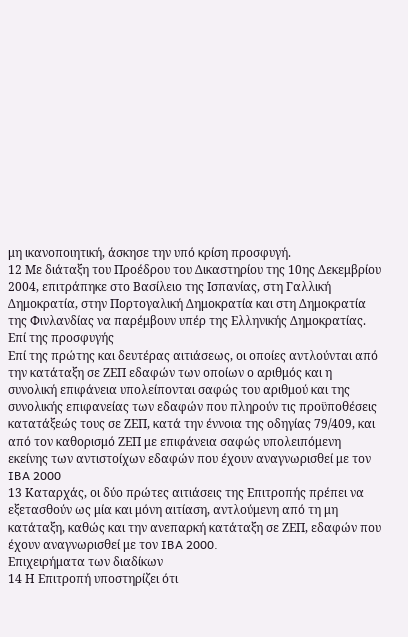μη ικανοποιητική, άσκησε την υπό κρίση προσφυγή.
12 Με διάταξη του Προέδρου του Δικαστηρίου της 10ης Δεκεμβρίου 2004, επιτράπηκε στο Βασίλειο της Ισπανίας, στη Γαλλική Δημοκρατία, στην Πορτογαλική Δημοκρατία και στη Δημοκρατία της Φινλανδίας να παρέμβουν υπέρ της Ελληνικής Δημοκρατίας.
Επί της προσφυγής
Επί της πρώτης και δευτέρας αιτιάσεως, οι οποίες αντλούνται από την κατάταξη σε ΖΕΠ εδαφών των οποίων ο αριθμός και η συνολική επιφάνεια υπολείπονται σαφώς του αριθμού και της συνολικής επιφανείας των εδαφών που πληρούν τις προϋποθέσεις κατατάξεώς τους σε ΖΕΠ, κατά την έννοια της οδηγίας 79/409, και από τον καθορισμό ΖΕΠ με επιφάνεια σαφώς υπολειπόμενη εκείνης των αντιστοίχων εδαφών που έχουν αναγνωρισθεί με τον IBA 2000
13 Καταρχάς, οι δύο πρώτες αιτιάσεις της Επιτροπής πρέπει να εξετασθούν ως μία και μόνη αιτίαση, αντλούμενη από τη μη κατάταξη, καθώς και την ανεπαρκή κατάταξη σε ΖΕΠ, εδαφών που έχουν αναγνωρισθεί με τον IBA 2000.
Επιχειρήματα των διαδίκων
14 Η Επιτροπή υποστηρίζει ότι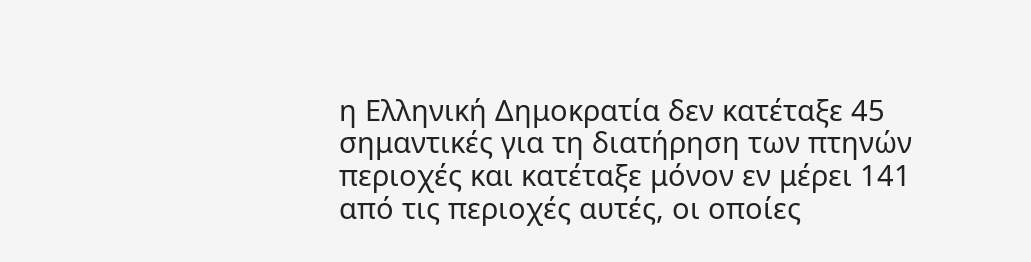η Ελληνική Δημοκρατία δεν κατέταξε 45 σημαντικές για τη διατήρηση των πτηνών περιοχές και κατέταξε μόνον εν μέρει 141 από τις περιοχές αυτές, οι οποίες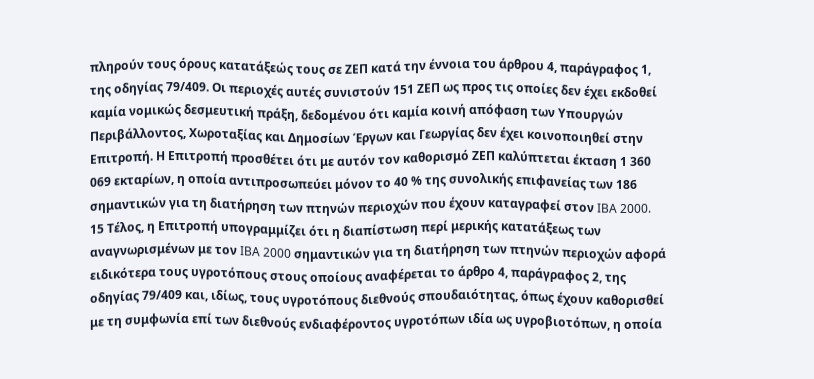πληρούν τους όρους κατατάξεώς τους σε ΖΕΠ κατά την έννοια του άρθρου 4, παράγραφος 1, της οδηγίας 79/409. Οι περιοχές αυτές συνιστούν 151 ΖΕΠ ως προς τις οποίες δεν έχει εκδοθεί καμία νομικώς δεσμευτική πράξη, δεδομένου ότι καμία κοινή απόφαση των Υπουργών Περιβάλλοντος, Χωροταξίας και Δημοσίων Έργων και Γεωργίας δεν έχει κοινοποιηθεί στην Επιτροπή. Η Επιτροπή προσθέτει ότι με αυτόν τον καθορισμό ΖΕΠ καλύπτεται έκταση 1 360 069 εκταρίων, η οποία αντιπροσωπεύει μόνον το 40 % της συνολικής επιφανείας των 186 σημαντικών για τη διατήρηση των πτηνών περιοχών που έχουν καταγραφεί στον IBA 2000.
15 Τέλος, η Επιτροπή υπογραμμίζει ότι η διαπίστωση περί μερικής κατατάξεως των αναγνωρισμένων με τον IBA 2000 σημαντικών για τη διατήρηση των πτηνών περιοχών αφορά ειδικότερα τους υγροτόπους στους οποίους αναφέρεται το άρθρο 4, παράγραφος 2, της οδηγίας 79/409 και, ιδίως, τους υγροτόπους διεθνούς σπουδαιότητας, όπως έχουν καθορισθεί με τη συμφωνία επί των διεθνούς ενδιαφέροντος υγροτόπων ιδία ως υγροβιοτόπων, η οποία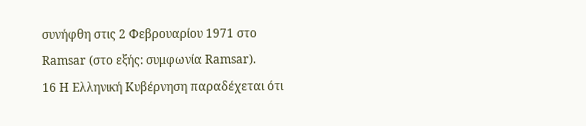συνήφθη στις 2 Φεβρουαρίου 1971 στο Ramsar (στο εξής: συμφωνία Ramsar).
16 Η Ελληνική Κυβέρνηση παραδέχεται ότι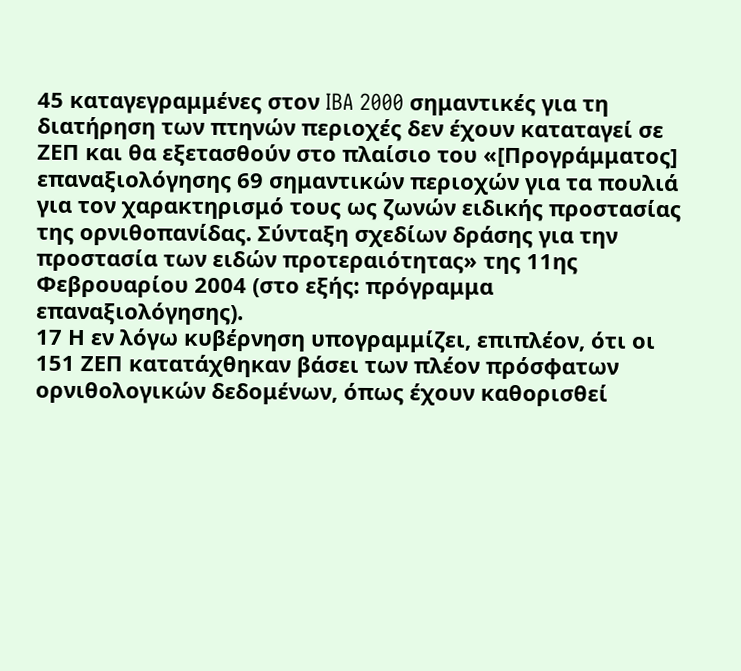45 καταγεγραμμένες στον IBA 2000 σημαντικές για τη διατήρηση των πτηνών περιοχές δεν έχουν καταταγεί σε ΖΕΠ και θα εξετασθούν στο πλαίσιο του «[Προγράμματος] επαναξιολόγησης 69 σημαντικών περιοχών για τα πουλιά για τον χαρακτηρισμό τους ως ζωνών ειδικής προστασίας της ορνιθοπανίδας. Σύνταξη σχεδίων δράσης για την προστασία των ειδών προτεραιότητας» της 11ης Φεβρουαρίου 2004 (στο εξής: πρόγραμμα επαναξιολόγησης).
17 Η εν λόγω κυβέρνηση υπογραμμίζει, επιπλέον, ότι οι 151 ΖΕΠ κατατάχθηκαν βάσει των πλέον πρόσφατων ορνιθολογικών δεδομένων, όπως έχουν καθορισθεί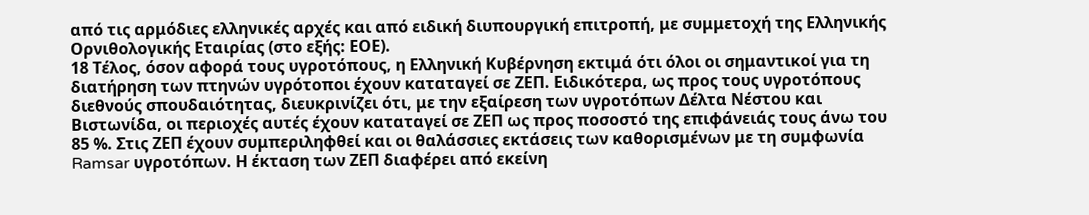από τις αρμόδιες ελληνικές αρχές και από ειδική διυπουργική επιτροπή, με συμμετοχή της Ελληνικής Ορνιθολογικής Εταιρίας (στο εξής: ΕΟΕ).
18 Τέλος, όσον αφορά τους υγροτόπους, η Ελληνική Κυβέρνηση εκτιμά ότι όλοι οι σημαντικοί για τη διατήρηση των πτηνών υγρότοποι έχουν καταταγεί σε ΖΕΠ. Ειδικότερα, ως προς τους υγροτόπους διεθνούς σπουδαιότητας, διευκρινίζει ότι, με την εξαίρεση των υγροτόπων Δέλτα Νέστου και Βιστωνίδα, οι περιοχές αυτές έχουν καταταγεί σε ΖΕΠ ως προς ποσοστό της επιφάνειάς τους άνω του 85 %. Στις ΖΕΠ έχουν συμπεριληφθεί και οι θαλάσσιες εκτάσεις των καθορισμένων με τη συμφωνία Ramsar υγροτόπων. Η έκταση των ΖΕΠ διαφέρει από εκείνη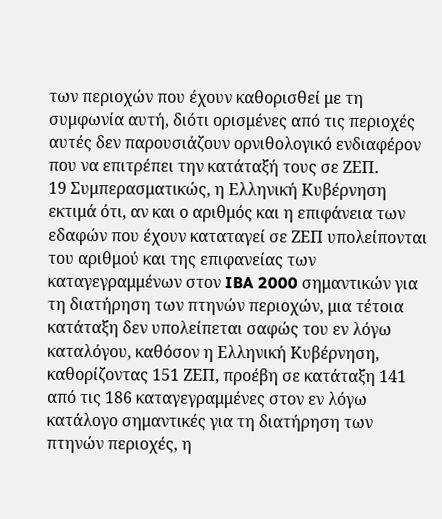των περιοχών που έχουν καθορισθεί με τη συμφωνία αυτή, διότι ορισμένες από τις περιοχές αυτές δεν παρουσιάζουν ορνιθολογικό ενδιαφέρον που να επιτρέπει την κατάταξή τους σε ΖΕΠ.
19 Συμπερασματικώς, η Ελληνική Κυβέρνηση εκτιμά ότι, αν και ο αριθμός και η επιφάνεια των εδαφών που έχουν καταταγεί σε ΖΕΠ υπολείπονται του αριθμού και της επιφανείας των καταγεγραμμένων στον IBA 2000 σημαντικών για τη διατήρηση των πτηνών περιοχών, μια τέτοια κατάταξη δεν υπολείπεται σαφώς του εν λόγω καταλόγου, καθόσον η Ελληνική Κυβέρνηση, καθορίζοντας 151 ΖΕΠ, προέβη σε κατάταξη 141 από τις 186 καταγεγραμμένες στον εν λόγω κατάλογο σημαντικές για τη διατήρηση των πτηνών περιοχές, η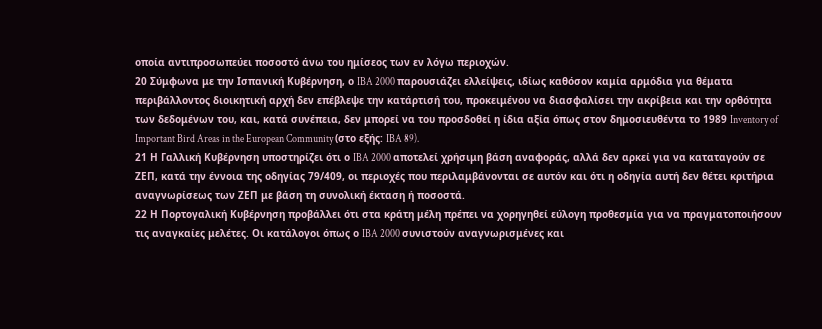οποία αντιπροσωπεύει ποσοστό άνω του ημίσεος των εν λόγω περιοχών.
20 Σύμφωνα με την Ισπανική Κυβέρνηση, ο IBA 2000 παρουσιάζει ελλείψεις, ιδίως καθόσον καμία αρμόδια για θέματα περιβάλλοντος διοικητική αρχή δεν επέβλεψε την κατάρτισή του, προκειμένου να διασφαλίσει την ακρίβεια και την ορθότητα των δεδομένων του, και, κατά συνέπεια, δεν μπορεί να του προσδοθεί η ίδια αξία όπως στον δημοσιευθέντα το 1989 Inventory of Important Bird Areas in the European Community (στο εξής: IBA 89).
21 Η Γαλλική Κυβέρνηση υποστηρίζει ότι ο IBA 2000 αποτελεί χρήσιμη βάση αναφοράς, αλλά δεν αρκεί για να καταταγούν σε ΖΕΠ, κατά την έννοια της οδηγίας 79/409, οι περιοχές που περιλαμβάνονται σε αυτόν και ότι η οδηγία αυτή δεν θέτει κριτήρια αναγνωρίσεως των ΖΕΠ με βάση τη συνολική έκταση ή ποσοστά.
22 Η Πορτογαλική Κυβέρνηση προβάλλει ότι στα κράτη μέλη πρέπει να χορηγηθεί εύλογη προθεσμία για να πραγματοποιήσουν τις αναγκαίες μελέτες. Οι κατάλογοι όπως ο IBA 2000 συνιστούν αναγνωρισμένες και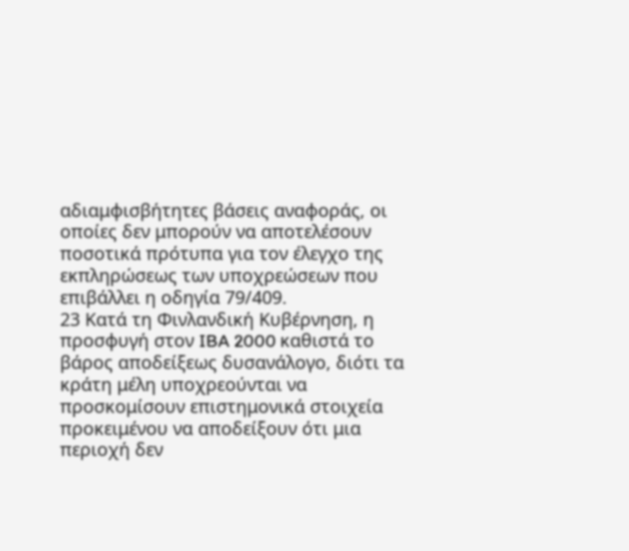αδιαμφισβήτητες βάσεις αναφοράς, οι οποίες δεν μπορούν να αποτελέσουν ποσοτικά πρότυπα για τον έλεγχο της εκπληρώσεως των υποχρεώσεων που επιβάλλει η οδηγία 79/409.
23 Κατά τη Φινλανδική Κυβέρνηση, η προσφυγή στον IBA 2000 καθιστά το βάρος αποδείξεως δυσανάλογο, διότι τα κράτη μέλη υποχρεούνται να προσκομίσουν επιστημονικά στοιχεία προκειμένου να αποδείξουν ότι μια περιοχή δεν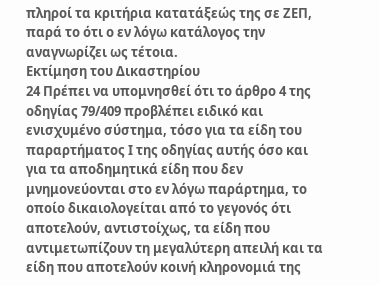πληροί τα κριτήρια κατατάξεώς της σε ΖΕΠ, παρά το ότι ο εν λόγω κατάλογος την αναγνωρίζει ως τέτοια.
Εκτίμηση του Δικαστηρίου
24 Πρέπει να υπομνησθεί ότι το άρθρο 4 της οδηγίας 79/409 προβλέπει ειδικό και ενισχυμένο σύστημα, τόσο για τα είδη του παραρτήματος Ι της οδηγίας αυτής όσο και για τα αποδημητικά είδη που δεν μνημονεύονται στο εν λόγω παράρτημα, το οποίο δικαιολογείται από το γεγονός ότι αποτελούν, αντιστοίχως, τα είδη που αντιμετωπίζουν τη μεγαλύτερη απειλή και τα είδη που αποτελούν κοινή κληρονομιά της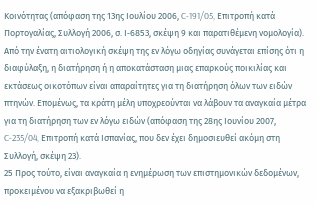Κοινότητας (απόφαση της 13ης Ιουλίου 2006, C‑191/05, Επιτροπή κατά Πορτογαλίας, Συλλογή 2006, σ. Ι‑6853, σκέψη 9 και παρατιθέμενη νομολογία). Από την ένατη αιτιολογική σκέψη της εν λόγω οδηγίας συνάγεται επίσης ότι η διαφύλαξη, η διατήρηση ή η αποκατάσταση μιας επαρκούς ποικιλίας και εκτάσεως οικοτόπων είναι απαραίτητες για τη διατήρηση όλων των ειδών πτηνών. Επομένως, τα κράτη μέλη υποχρεούνται να λάβουν τα αναγκαία μέτρα για τη διατήρηση των εν λόγω ειδών (απόφαση της 28ης Ιουνίου 2007, C‑235/04, Επιτροπή κατά Ισπανίας, που δεν έχει δημοσιευθεί ακόμη στη Συλλογή, σκέψη 23).
25 Προς τούτο, είναι αναγκαία η ενημέρωση των επιστημονικών δεδομένων, προκειμένου να εξακριβωθεί η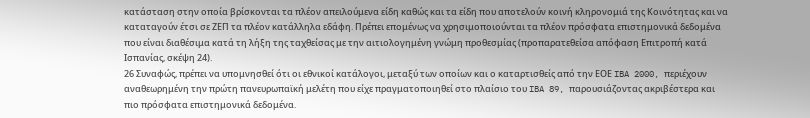κατάσταση στην οποία βρίσκονται τα πλέον απειλούμενα είδη καθώς και τα είδη που αποτελούν κοινή κληρονομιά της Κοινότητας και να καταταγούν έτσι σε ΖΕΠ τα πλέον κατάλληλα εδάφη. Πρέπει επομένως να χρησιμοποιούνται τα πλέον πρόσφατα επιστημονικά δεδομένα που είναι διαθέσιμα κατά τη λήξη της ταχθείσας με την αιτιολογημένη γνώμη προθεσμίας (προπαρατεθείσα απόφαση Επιτροπή κατά Ισπανίας, σκέψη 24).
26 Συναφώς, πρέπει να υπομνησθεί ότι οι εθνικοί κατάλογοι, μεταξύ των οποίων και ο καταρτισθείς από την ΕΟΕ IBA 2000, περιέχουν αναθεωρημένη την πρώτη πανευρωπαϊκή μελέτη που είχε πραγματοποιηθεί στο πλαίσιο του IBA 89, παρουσιάζοντας ακριβέστερα και πιο πρόσφατα επιστημονικά δεδομένα.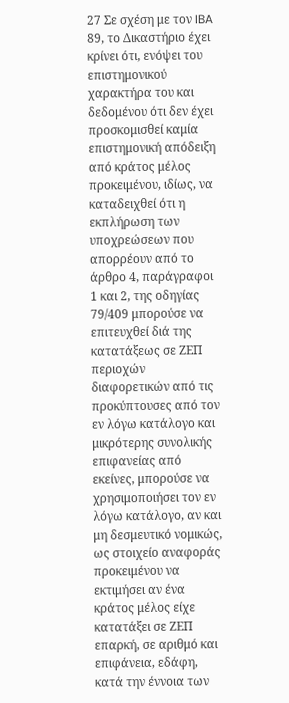27 Σε σχέση με τον IBA 89, το Δικαστήριο έχει κρίνει ότι, ενόψει του επιστημονικού χαρακτήρα του και δεδομένου ότι δεν έχει προσκομισθεί καμία επιστημονική απόδειξη από κράτος μέλος προκειμένου, ιδίως, να καταδειχθεί ότι η εκπλήρωση των υποχρεώσεων που απορρέουν από το άρθρο 4, παράγραφοι 1 και 2, της οδηγίας 79/409 μπορούσε να επιτευχθεί διά της κατατάξεως σε ΖΕΠ περιοχών διαφορετικών από τις προκύπτουσες από τον εν λόγω κατάλογο και μικρότερης συνολικής επιφανείας από εκείνες, μπορούσε να χρησιμοποιήσει τον εν λόγω κατάλογο, αν και μη δεσμευτικό νομικώς, ως στοιχείο αναφοράς προκειμένου να εκτιμήσει αν ένα κράτος μέλος είχε κατατάξει σε ΖΕΠ επαρκή, σε αριθμό και επιφάνεια, εδάφη, κατά την έννοια των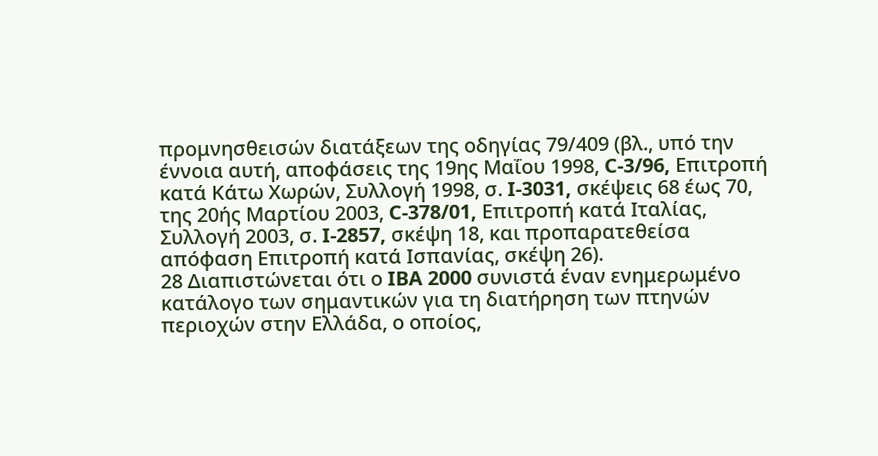προμνησθεισών διατάξεων της οδηγίας 79/409 (βλ., υπό την έννοια αυτή, αποφάσεις της 19ης Μαΐου 1998, C‑3/96, Επιτροπή κατά Κάτω Χωρών, Συλλογή 1998, σ. I‑3031, σκέψεις 68 έως 70, της 20ής Μαρτίου 2003, C‑378/01, Επιτροπή κατά Ιταλίας, Συλλογή 2003, σ. I‑2857, σκέψη 18, και προπαρατεθείσα απόφαση Επιτροπή κατά Ισπανίας, σκέψη 26).
28 Διαπιστώνεται ότι ο IBA 2000 συνιστά έναν ενημερωμένο κατάλογο των σημαντικών για τη διατήρηση των πτηνών περιοχών στην Ελλάδα, ο οποίος,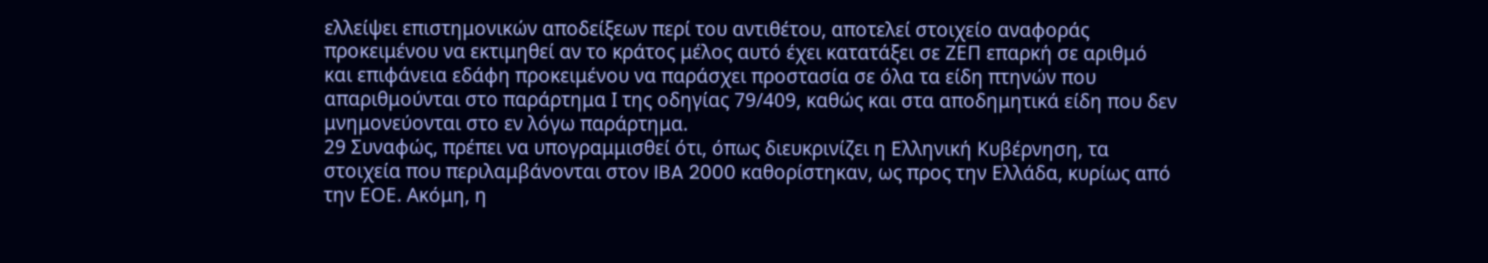ελλείψει επιστημονικών αποδείξεων περί του αντιθέτου, αποτελεί στοιχείο αναφοράς προκειμένου να εκτιμηθεί αν το κράτος μέλος αυτό έχει κατατάξει σε ΖΕΠ επαρκή σε αριθμό και επιφάνεια εδάφη προκειμένου να παράσχει προστασία σε όλα τα είδη πτηνών που απαριθμούνται στο παράρτημα Ι της οδηγίας 79/409, καθώς και στα αποδημητικά είδη που δεν μνημονεύονται στο εν λόγω παράρτημα.
29 Συναφώς, πρέπει να υπογραμμισθεί ότι, όπως διευκρινίζει η Ελληνική Κυβέρνηση, τα στοιχεία που περιλαμβάνονται στον IBA 2000 καθορίστηκαν, ως προς την Ελλάδα, κυρίως από την ΕΟΕ. Ακόμη, η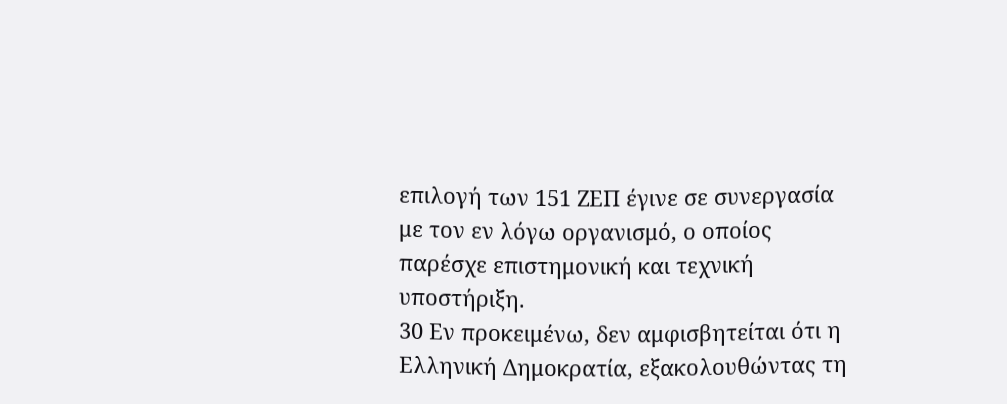επιλογή των 151 ΖΕΠ έγινε σε συνεργασία με τον εν λόγω οργανισμό, ο οποίος παρέσχε επιστημονική και τεχνική υποστήριξη.
30 Εν προκειμένω, δεν αμφισβητείται ότι η Ελληνική Δημοκρατία, εξακολουθώντας τη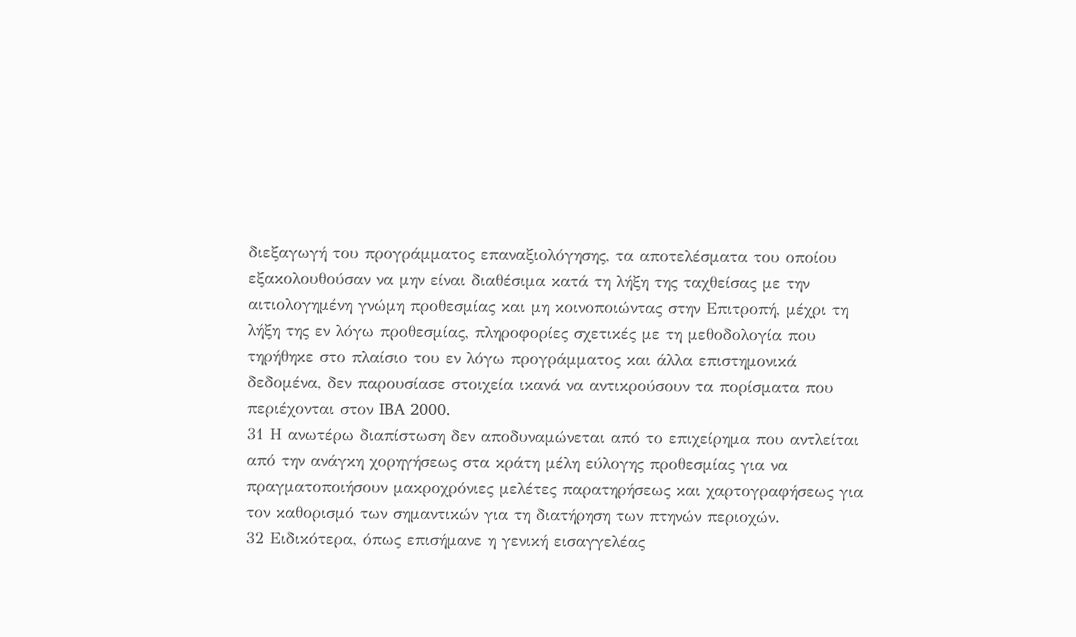διεξαγωγή του προγράμματος επαναξιολόγησης, τα αποτελέσματα του οποίου εξακολουθούσαν να μην είναι διαθέσιμα κατά τη λήξη της ταχθείσας με την αιτιολογημένη γνώμη προθεσμίας και μη κοινοποιώντας στην Επιτροπή, μέχρι τη λήξη της εν λόγω προθεσμίας, πληροφορίες σχετικές με τη μεθοδολογία που τηρήθηκε στο πλαίσιο του εν λόγω προγράμματος και άλλα επιστημονικά δεδομένα, δεν παρουσίασε στοιχεία ικανά να αντικρούσουν τα πορίσματα που περιέχονται στον IBA 2000.
31 Η ανωτέρω διαπίστωση δεν αποδυναμώνεται από το επιχείρημα που αντλείται από την ανάγκη χορηγήσεως στα κράτη μέλη εύλογης προθεσμίας για να πραγματοποιήσουν μακροχρόνιες μελέτες παρατηρήσεως και χαρτογραφήσεως για τον καθορισμό των σημαντικών για τη διατήρηση των πτηνών περιοχών.
32 Ειδικότερα, όπως επισήμανε η γενική εισαγγελέας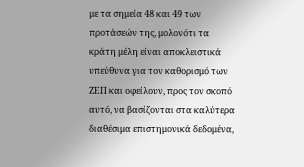με τα σημεία 48 και 49 των προτάσεών της, μολονότι τα κράτη μέλη είναι αποκλειστικά υπεύθυνα για τον καθορισμό των ΖΕΠ και οφείλουν, προς τον σκοπό αυτό, να βασίζονται στα καλύτερα διαθέσιμα επιστημονικά δεδομένα,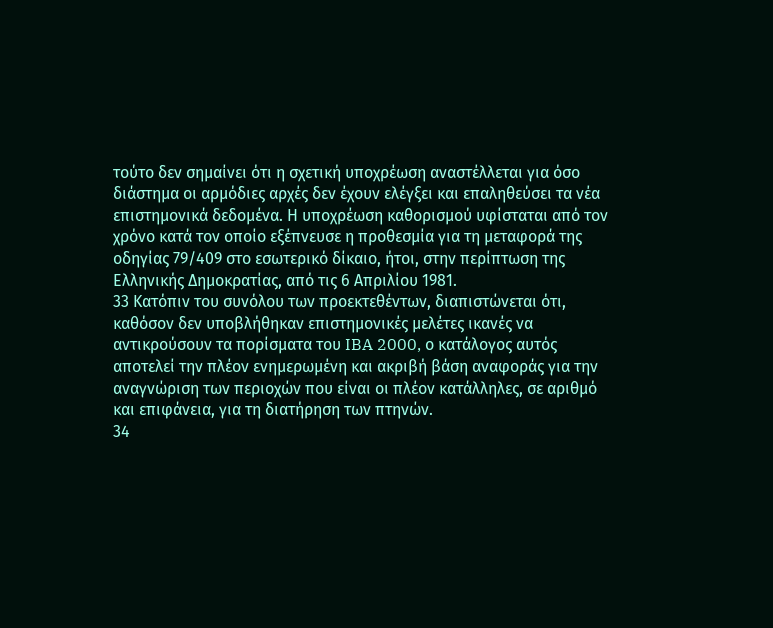τούτο δεν σημαίνει ότι η σχετική υποχρέωση αναστέλλεται για όσο διάστημα οι αρμόδιες αρχές δεν έχουν ελέγξει και επαληθεύσει τα νέα επιστημονικά δεδομένα. Η υποχρέωση καθορισμού υφίσταται από τον χρόνο κατά τον οποίο εξέπνευσε η προθεσμία για τη μεταφορά της οδηγίας 79/409 στο εσωτερικό δίκαιο, ήτοι, στην περίπτωση της Ελληνικής Δημοκρατίας, από τις 6 Απριλίου 1981.
33 Κατόπιν του συνόλου των προεκτεθέντων, διαπιστώνεται ότι, καθόσον δεν υποβλήθηκαν επιστημονικές μελέτες ικανές να αντικρούσουν τα πορίσματα του IBA 2000, ο κατάλογος αυτός αποτελεί την πλέον ενημερωμένη και ακριβή βάση αναφοράς για την αναγνώριση των περιοχών που είναι οι πλέον κατάλληλες, σε αριθμό και επιφάνεια, για τη διατήρηση των πτηνών.
34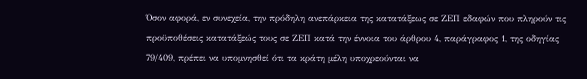Όσον αφορά, εν συνεχεία, την πρόδηλη ανεπάρκεια της κατατάξεως σε ΖΕΠ εδαφών που πληρούν τις προϋποθέσεις κατατάξεώς τους σε ΖΕΠ κατά την έννοια του άρθρου 4, παράγραφος 1, της οδηγίας 79/409, πρέπει να υπομνησθεί ότι τα κράτη μέλη υποχρεούνται να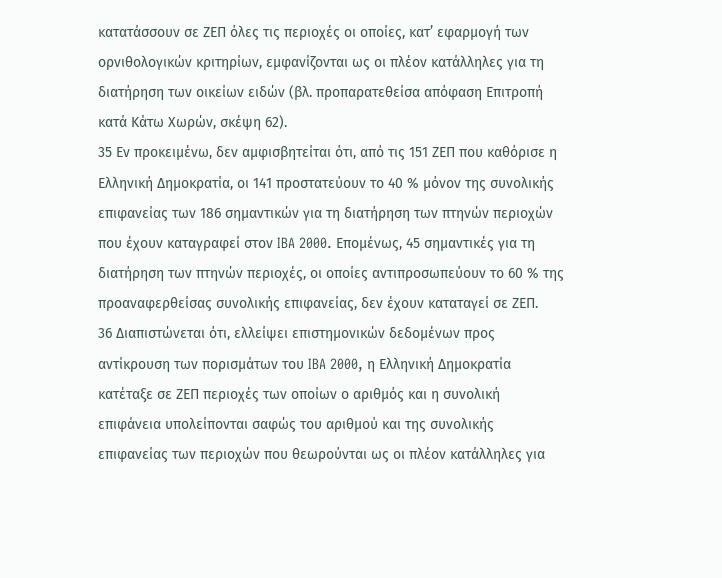κατατάσσουν σε ΖΕΠ όλες τις περιοχές οι οποίες, κατ’ εφαρμογή των ορνιθολογικών κριτηρίων, εμφανίζονται ως οι πλέον κατάλληλες για τη διατήρηση των οικείων ειδών (βλ. προπαρατεθείσα απόφαση Επιτροπή κατά Κάτω Χωρών, σκέψη 62).
35 Εν προκειμένω, δεν αμφισβητείται ότι, από τις 151 ΖΕΠ που καθόρισε η Ελληνική Δημοκρατία, οι 141 προστατεύουν το 40 % μόνον της συνολικής επιφανείας των 186 σημαντικών για τη διατήρηση των πτηνών περιοχών που έχουν καταγραφεί στον IBA 2000. Επομένως, 45 σημαντικές για τη διατήρηση των πτηνών περιοχές, οι οποίες αντιπροσωπεύουν το 60 % της προαναφερθείσας συνολικής επιφανείας, δεν έχουν καταταγεί σε ΖΕΠ.
36 Διαπιστώνεται ότι, ελλείψει επιστημονικών δεδομένων προς αντίκρουση των πορισμάτων του IBA 2000, η Ελληνική Δημοκρατία κατέταξε σε ΖΕΠ περιοχές των οποίων ο αριθμός και η συνολική επιφάνεια υπολείπονται σαφώς του αριθμού και της συνολικής επιφανείας των περιοχών που θεωρούνται ως οι πλέον κατάλληλες για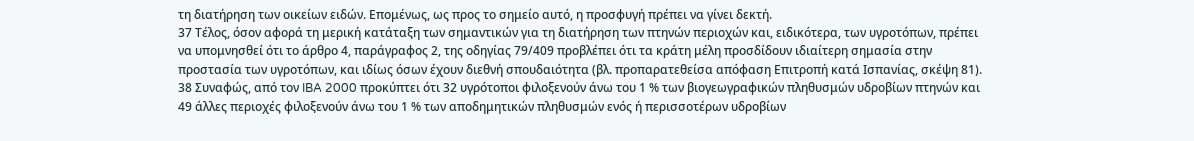τη διατήρηση των οικείων ειδών. Επομένως, ως προς το σημείο αυτό, η προσφυγή πρέπει να γίνει δεκτή.
37 Τέλος, όσον αφορά τη μερική κατάταξη των σημαντικών για τη διατήρηση των πτηνών περιοχών και, ειδικότερα, των υγροτόπων, πρέπει να υπομνησθεί ότι το άρθρο 4, παράγραφος 2, της οδηγίας 79/409 προβλέπει ότι τα κράτη μέλη προσδίδουν ιδιαίτερη σημασία στην προστασία των υγροτόπων, και ιδίως όσων έχουν διεθνή σπουδαιότητα (βλ. προπαρατεθείσα απόφαση Επιτροπή κατά Ισπανίας, σκέψη 81).
38 Συναφώς, από τον IBA 2000 προκύπτει ότι 32 υγρότοποι φιλοξενούν άνω του 1 % των βιογεωγραφικών πληθυσμών υδροβίων πτηνών και 49 άλλες περιοχές φιλοξενούν άνω του 1 % των αποδημητικών πληθυσμών ενός ή περισσοτέρων υδροβίων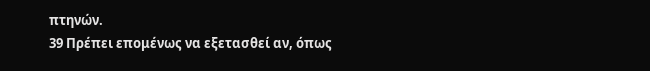πτηνών.
39 Πρέπει επομένως να εξετασθεί αν, όπως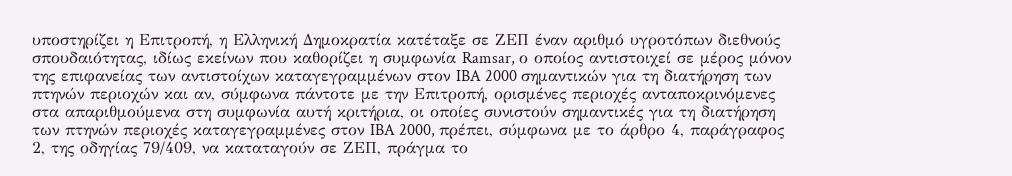υποστηρίζει η Επιτροπή, η Ελληνική Δημοκρατία κατέταξε σε ΖΕΠ έναν αριθμό υγροτόπων διεθνούς σπουδαιότητας, ιδίως εκείνων που καθορίζει η συμφωνία Ramsar, ο οποίος αντιστοιχεί σε μέρος μόνον της επιφανείας των αντιστοίχων καταγεγραμμένων στον IBA 2000 σημαντικών για τη διατήρηση των πτηνών περιοχών και αν, σύμφωνα πάντοτε με την Επιτροπή, ορισμένες περιοχές ανταποκρινόμενες στα απαριθμούμενα στη συμφωνία αυτή κριτήρια, οι οποίες συνιστούν σημαντικές για τη διατήρηση των πτηνών περιοχές καταγεγραμμένες στον IBA 2000, πρέπει, σύμφωνα με το άρθρο 4, παράγραφος 2, της οδηγίας 79/409, να καταταγούν σε ΖΕΠ, πράγμα το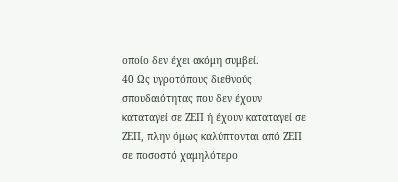οποίο δεν έχει ακόμη συμβεί.
40 Ως υγροτόπους διεθνούς σπουδαιότητας που δεν έχουν καταταγεί σε ΖΕΠ ή έχουν καταταγεί σε ΖΕΠ, πλην όμως καλύπτονται από ΖΕΠ σε ποσοστό χαμηλότερο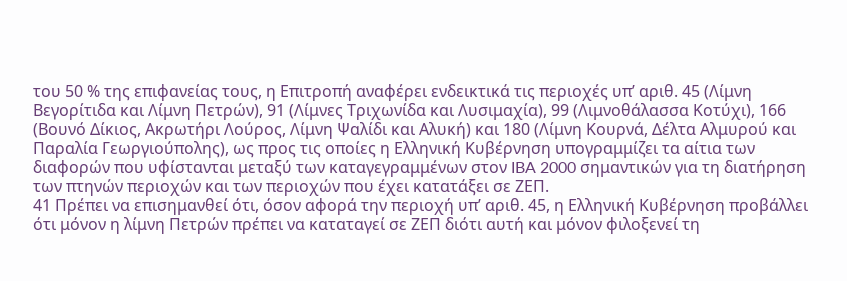του 50 % της επιφανείας τους, η Επιτροπή αναφέρει ενδεικτικά τις περιοχές υπ’ αριθ. 45 (Λίμνη Βεγορίτιδα και Λίμνη Πετρών), 91 (Λίμνες Τριχωνίδα και Λυσιμαχία), 99 (Λιμνοθάλασσα Κοτύχι), 166 (Βουνό Δίκιος, Ακρωτήρι Λούρος, Λίμνη Ψαλίδι και Αλυκή) και 180 (Λίμνη Κουρνά, Δέλτα Αλμυρού και Παραλία Γεωργιούπολης), ως προς τις οποίες η Ελληνική Κυβέρνηση υπογραμμίζει τα αίτια των διαφορών που υφίστανται μεταξύ των καταγεγραμμένων στον IBA 2000 σημαντικών για τη διατήρηση των πτηνών περιοχών και των περιοχών που έχει κατατάξει σε ΖΕΠ.
41 Πρέπει να επισημανθεί ότι, όσον αφορά την περιοχή υπ’ αριθ. 45, η Ελληνική Κυβέρνηση προβάλλει ότι μόνον η λίμνη Πετρών πρέπει να καταταγεί σε ΖΕΠ διότι αυτή και μόνον φιλοξενεί τη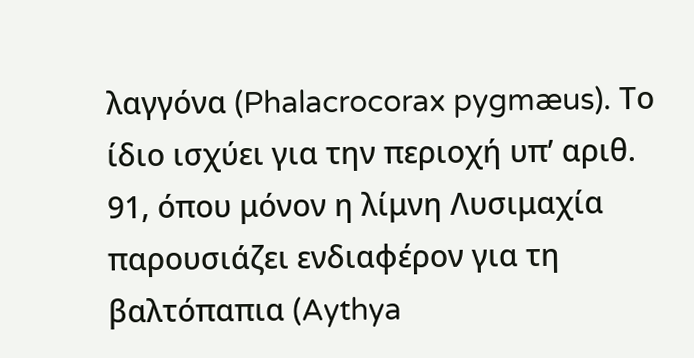λαγγόνα (Phalacrocorax pygmæus). Το ίδιο ισχύει για την περιοχή υπ’ αριθ. 91, όπου μόνον η λίμνη Λυσιμαχία παρουσιάζει ενδιαφέρον για τη βαλτόπαπια (Aythya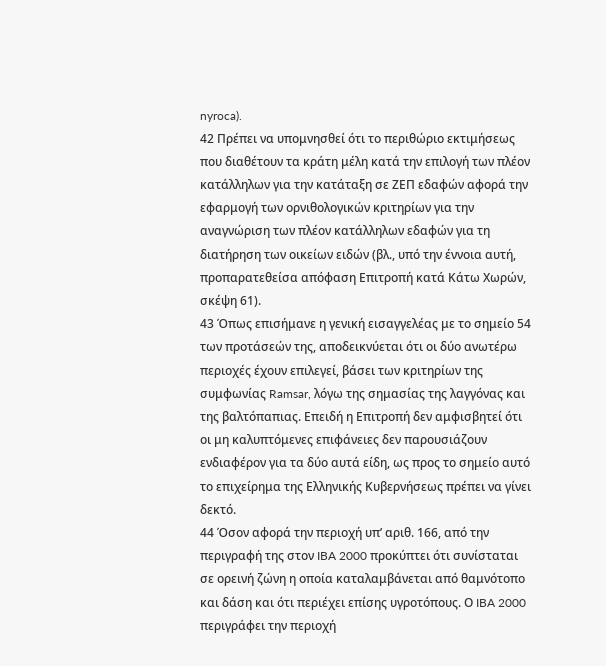nyroca).
42 Πρέπει να υπομνησθεί ότι το περιθώριο εκτιμήσεως που διαθέτουν τα κράτη μέλη κατά την επιλογή των πλέον κατάλληλων για την κατάταξη σε ΖΕΠ εδαφών αφορά την εφαρμογή των ορνιθολογικών κριτηρίων για την αναγνώριση των πλέον κατάλληλων εδαφών για τη διατήρηση των οικείων ειδών (βλ., υπό την έννοια αυτή, προπαρατεθείσα απόφαση Επιτροπή κατά Κάτω Χωρών, σκέψη 61).
43 Όπως επισήμανε η γενική εισαγγελέας με το σημείο 54 των προτάσεών της, αποδεικνύεται ότι οι δύο ανωτέρω περιοχές έχουν επιλεγεί, βάσει των κριτηρίων της συμφωνίας Ramsar, λόγω της σημασίας της λαγγόνας και της βαλτόπαπιας. Επειδή η Επιτροπή δεν αμφισβητεί ότι οι μη καλυπτόμενες επιφάνειες δεν παρουσιάζουν ενδιαφέρον για τα δύο αυτά είδη, ως προς το σημείο αυτό το επιχείρημα της Ελληνικής Κυβερνήσεως πρέπει να γίνει δεκτό.
44 Όσον αφορά την περιοχή υπ’ αριθ. 166, από την περιγραφή της στον IBA 2000 προκύπτει ότι συνίσταται σε ορεινή ζώνη η οποία καταλαμβάνεται από θαμνότοπο και δάση και ότι περιέχει επίσης υγροτόπους. Ο IBA 2000 περιγράφει την περιοχή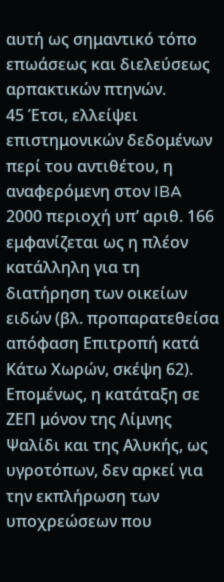αυτή ως σημαντικό τόπο επωάσεως και διελεύσεως αρπακτικών πτηνών.
45 Έτσι, ελλείψει επιστημονικών δεδομένων περί του αντιθέτου, η αναφερόμενη στον IBA 2000 περιοχή υπ’ αριθ. 166 εμφανίζεται ως η πλέον κατάλληλη για τη διατήρηση των οικείων ειδών (βλ. προπαρατεθείσα απόφαση Επιτροπή κατά Κάτω Χωρών, σκέψη 62). Επομένως, η κατάταξη σε ΖΕΠ μόνον της Λίμνης Ψαλίδι και της Αλυκής, ως υγροτόπων, δεν αρκεί για την εκπλήρωση των υποχρεώσεων που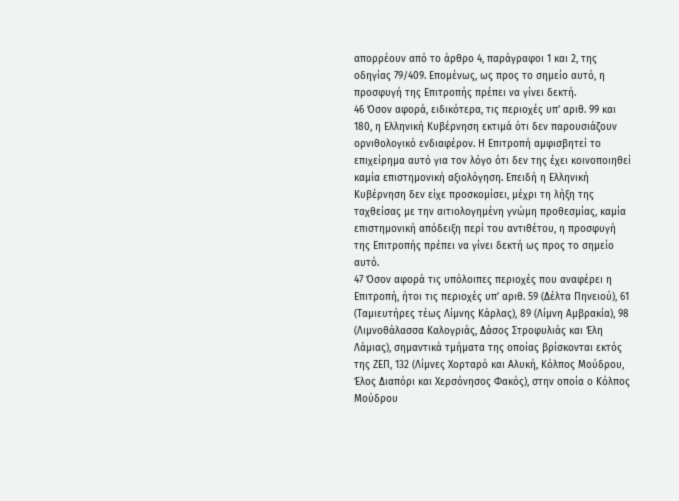απορρέουν από το άρθρο 4, παράγραφοι 1 και 2, της οδηγίας 79/409. Επομένως, ως προς το σημείο αυτό, η προσφυγή της Επιτροπής πρέπει να γίνει δεκτή.
46 Όσον αφορά, ειδικότερα, τις περιοχές υπ’ αριθ. 99 και 180, η Ελληνική Κυβέρνηση εκτιμά ότι δεν παρουσιάζουν ορνιθολογικό ενδιαφέρον. Η Επιτροπή αμφισβητεί το επιχείρημα αυτό για τον λόγο ότι δεν της έχει κοινοποιηθεί καμία επιστημονική αξιολόγηση. Επειδή η Ελληνική Κυβέρνηση δεν είχε προσκομίσει, μέχρι τη λήξη της ταχθείσας με την αιτιολογημένη γνώμη προθεσμίας, καμία επιστημονική απόδειξη περί του αντιθέτου, η προσφυγή της Επιτροπής πρέπει να γίνει δεκτή ως προς το σημείο αυτό.
47 Όσον αφορά τις υπόλοιπες περιοχές που αναφέρει η Επιτροπή, ήτοι τις περιοχές υπ’ αριθ. 59 (Δέλτα Πηνειού), 61 (Ταμιευτήρες τέως Λίμνης Κάρλας), 89 (Λίμνη Αμβρακία), 98 (Λιμνοθάλασσα Καλογριάς, Δάσος Στροφυλιάς και Έλη Λάμιας), σημαντικά τμήματα της οποίας βρίσκονται εκτός της ΖΕΠ, 132 (Λίμνες Χορταρό και Αλυκή, Κόλπος Μούδρου, Έλος Διαπόρι και Χερσόνησος Φακός), στην οποία ο Κόλπος Μούδρου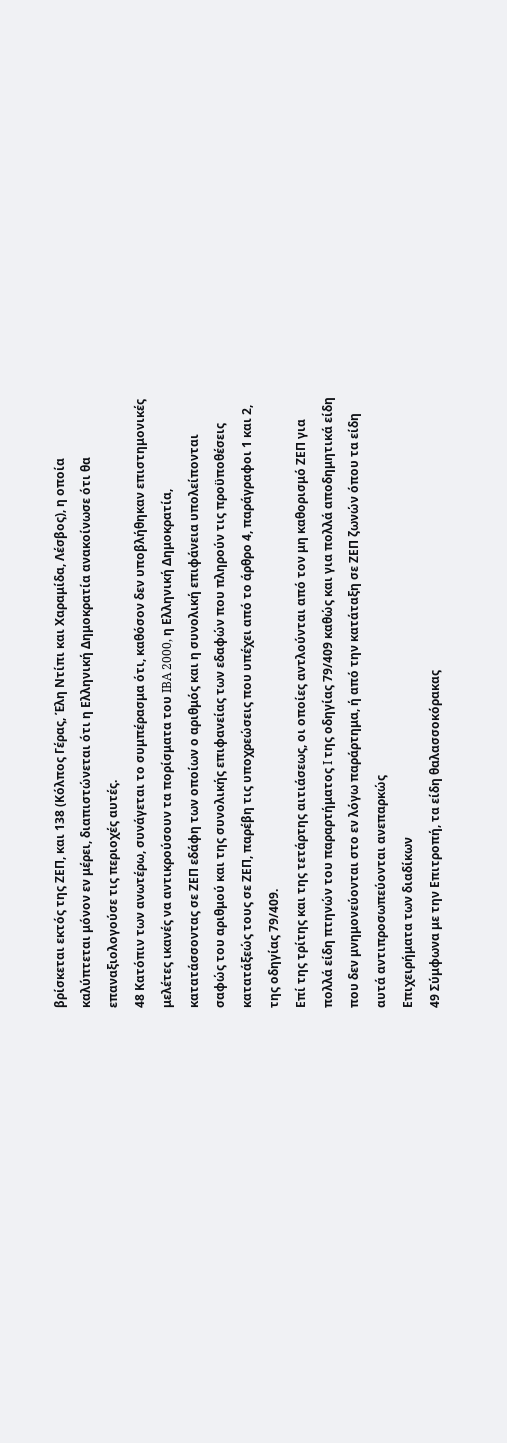βρίσκεται εκτός της ΖΕΠ, και 138 (Κόλπος Γέρας, Έλη Ντίπι και Χαραμίδα, Λέσβος), η οποία καλύπτεται μόνον εν μέρει, διαπιστώνεται ότι η Ελληνική Δημοκρατία ανακοίνωσε ότι θα επαναξιολογούσε τις περιοχές αυτές.
48 Κατόπιν των ανωτέρω, συνάγεται το συμπέρασμα ότι, καθόσον δεν υποβλήθηκαν επιστημονικές μελέτες ικανές να αντικρούσουν τα πορίσματα του IBA 2000, η Ελληνική Δημοκρατία, κατατάσσοντας σε ΖΕΠ εδάφη των οποίων ο αριθμός και η συνολική επιφάνεια υπολείπονται σαφώς του αριθμού και της συνολικής επιφανείας των εδαφών που πληρούν τις προϋποθέσεις κατατάξεώς τους σε ΖΕΠ, παρέβη τις υποχρεώσεις που υπέχει από το άρθρο 4, παράγραφοι 1 και 2, της οδηγίας 79/409.
Επί της τρίτης και της τετάρτης αιτιάσεως, οι οποίες αντλούνται από τον μη καθορισμό ΖΕΠ για πολλά είδη πτηνών του παραρτήματος I της οδηγίας 79/409 καθώς και για πολλά αποδημητικά είδη που δεν μνημονεύονται στο εν λόγω παράρτημα, ή από την κατάταξη σε ΖΕΠ ζωνών όπου τα είδη αυτά αντιπροσωπεύονται ανεπαρκώς
Επιχειρήματα των διαδίκων
49 Σύμφωνα με την Επιτροπή, τα είδη θαλασσοκόρακας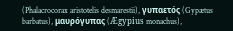(Phalacrocorax aristotelis desmarestii), γυπαετός (Gypætus barbatus), μαυρόγυπας (Ægypius monachus),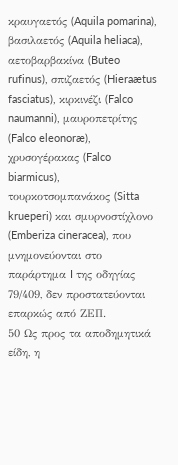κραυγαετός (Aquila pomarina), βασιλαετός (Aquila heliaca), αετοβαρβακίνα (Buteo rufinus), σπιζαετός (Hieraætus fasciatus), κιρκινέζι (Falco naumanni), μαυροπετρίτης (Falco eleonoræ), χρυσογέρακας (Falco biarmicus), τουρκοτσομπανάκος (Sitta krueperi) και σμυρνοστίχλονο (Emberiza cineracea), που μνημονεύονται στο παράρτημα I της οδηγίας 79/409, δεν προστατεύονται επαρκώς από ΖΕΠ.
50 Ως προς τα αποδημητικά είδη, η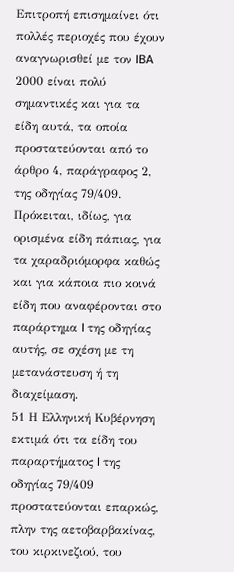Επιτροπή επισημαίνει ότι πολλές περιοχές που έχουν αναγνωρισθεί με τον IBA 2000 είναι πολύ σημαντικές και για τα είδη αυτά, τα οποία προστατεύονται από το άρθρο 4, παράγραφος 2, της οδηγίας 79/409. Πρόκειται, ιδίως, για ορισμένα είδη πάπιας, για τα χαραδριόμορφα καθώς και για κάποια πιο κοινά είδη που αναφέρονται στο παράρτημα I της οδηγίας αυτής, σε σχέση με τη μετανάστευση ή τη διαχείμαση.
51 Η Ελληνική Κυβέρνηση εκτιμά ότι τα είδη του παραρτήματος I της οδηγίας 79/409 προστατεύονται επαρκώς, πλην της αετοβαρβακίνας, του κιρκινεζιού, του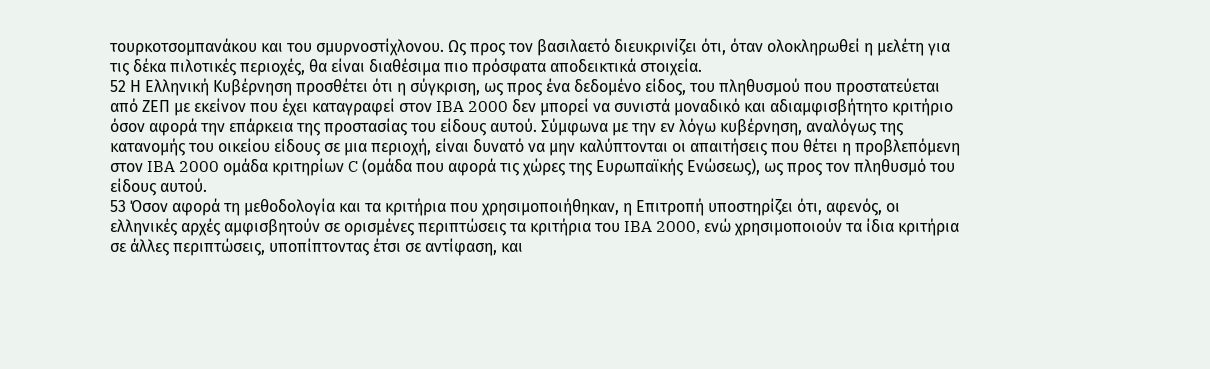τουρκοτσομπανάκου και του σμυρνοστίχλονου. Ως προς τον βασιλαετό διευκρινίζει ότι, όταν ολοκληρωθεί η μελέτη για τις δέκα πιλοτικές περιοχές, θα είναι διαθέσιμα πιο πρόσφατα αποδεικτικά στοιχεία.
52 Η Ελληνική Κυβέρνηση προσθέτει ότι η σύγκριση, ως προς ένα δεδομένο είδος, του πληθυσμού που προστατεύεται από ΖΕΠ με εκείνον που έχει καταγραφεί στον IBA 2000 δεν μπορεί να συνιστά μοναδικό και αδιαμφισβήτητο κριτήριο όσον αφορά την επάρκεια της προστασίας του είδους αυτού. Σύμφωνα με την εν λόγω κυβέρνηση, αναλόγως της κατανομής του οικείου είδους σε μια περιοχή, είναι δυνατό να μην καλύπτονται οι απαιτήσεις που θέτει η προβλεπόμενη στον IBA 2000 ομάδα κριτηρίων C (ομάδα που αφορά τις χώρες της Ευρωπαϊκής Ενώσεως), ως προς τον πληθυσμό του είδους αυτού.
53 Όσον αφορά τη μεθοδολογία και τα κριτήρια που χρησιμοποιήθηκαν, η Επιτροπή υποστηρίζει ότι, αφενός, οι ελληνικές αρχές αμφισβητούν σε ορισμένες περιπτώσεις τα κριτήρια του IBA 2000, ενώ χρησιμοποιούν τα ίδια κριτήρια σε άλλες περιπτώσεις, υποπίπτοντας έτσι σε αντίφαση, και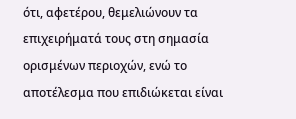ότι, αφετέρου, θεμελιώνουν τα επιχειρήματά τους στη σημασία ορισμένων περιοχών, ενώ το αποτέλεσμα που επιδιώκεται είναι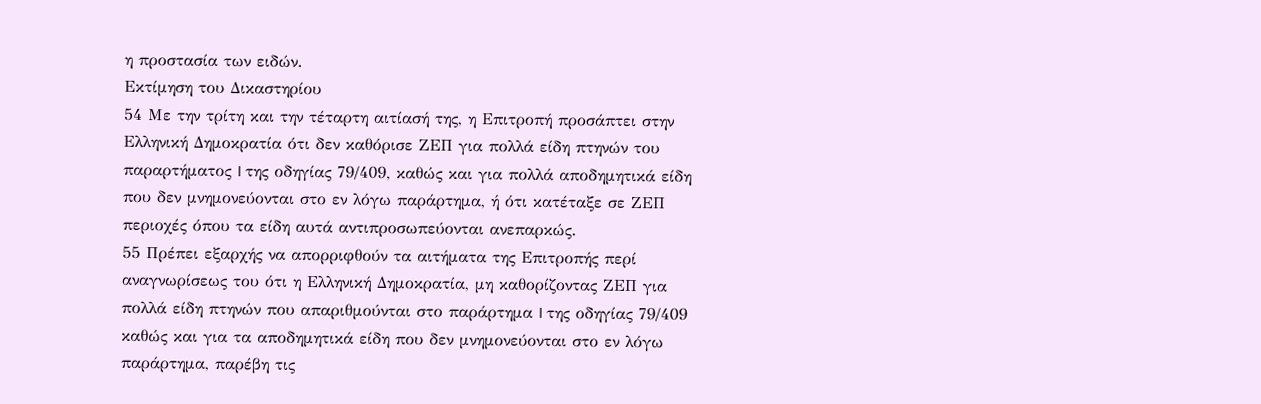η προστασία των ειδών.
Εκτίμηση του Δικαστηρίου
54 Με την τρίτη και την τέταρτη αιτίασή της, η Επιτροπή προσάπτει στην Ελληνική Δημοκρατία ότι δεν καθόρισε ΖΕΠ για πολλά είδη πτηνών του παραρτήματος I της οδηγίας 79/409, καθώς και για πολλά αποδημητικά είδη που δεν μνημονεύονται στο εν λόγω παράρτημα, ή ότι κατέταξε σε ΖΕΠ περιοχές όπου τα είδη αυτά αντιπροσωπεύονται ανεπαρκώς.
55 Πρέπει εξαρχής να απορριφθούν τα αιτήματα της Επιτροπής περί αναγνωρίσεως του ότι η Ελληνική Δημοκρατία, μη καθορίζοντας ΖΕΠ για πολλά είδη πτηνών που απαριθμούνται στο παράρτημα I της οδηγίας 79/409 καθώς και για τα αποδημητικά είδη που δεν μνημονεύονται στο εν λόγω παράρτημα, παρέβη τις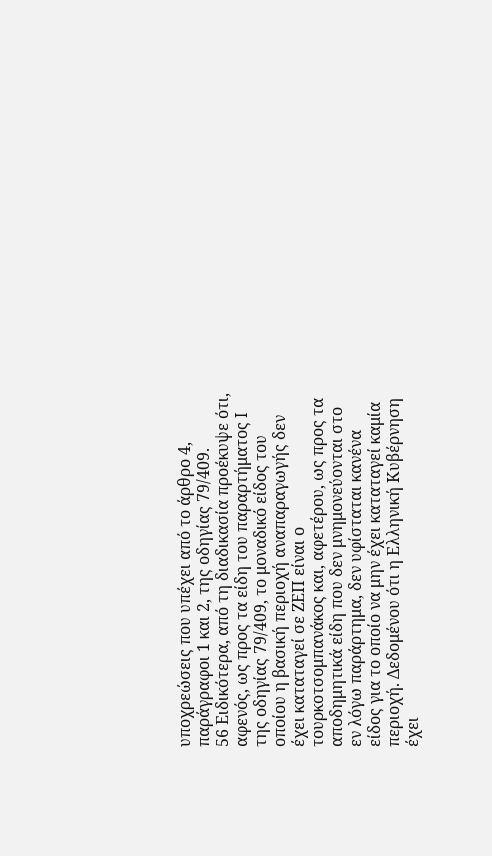υποχρεώσεις που υπέχει από το άρθρο 4, παράγραφοι 1 και 2, της οδηγίας 79/409.
56 Ειδικότερα, από τη διαδικασία προέκυψε ότι, αφενός, ως προς τα είδη του παραρτήματος I της οδηγίας 79/409, το μοναδικό είδος του οποίου η βασική περιοχή αναπαραγωγής δεν έχει καταταγεί σε ΖΕΠ είναι ο τουρκοτσομπανάκος και, αφετέρου, ως προς τα αποδημητικά είδη που δεν μνημονεύονται στο εν λόγω παράρτημα, δεν υφίσταται κανένα είδος για το οποίο να μην έχει καταταγεί καμία περιοχή. Δεδομένου ότι η Ελληνική Κυβέρνηση έχει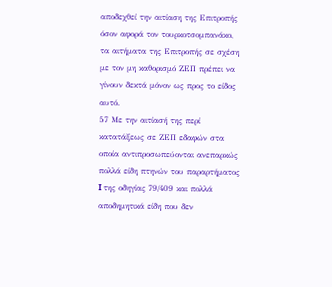αποδεχθεί την αιτίαση της Επιτροπής όσον αφορά τον τουρκοτσομπανάκο, τα αιτήματα της Επιτροπής σε σχέση με τον μη καθορισμό ΖΕΠ πρέπει να γίνουν δεκτά μόνον ως προς το είδος αυτό.
57 Με την αιτίασή της περί κατατάξεως σε ΖΕΠ εδαφών στα οποία αντιπροσωπεύονται ανεπαρκώς πολλά είδη πτηνών του παραρτήματος I της οδηγίας 79/409 και πολλά αποδημητικά είδη που δεν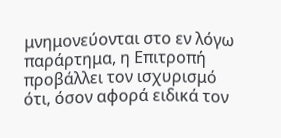μνημονεύονται στο εν λόγω παράρτημα, η Επιτροπή προβάλλει τον ισχυρισμό ότι, όσον αφορά ειδικά τον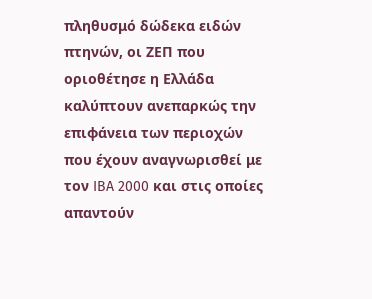πληθυσμό δώδεκα ειδών πτηνών, οι ΖΕΠ που οριοθέτησε η Ελλάδα καλύπτουν ανεπαρκώς την επιφάνεια των περιοχών που έχουν αναγνωρισθεί με τον IBA 2000 και στις οποίες απαντούν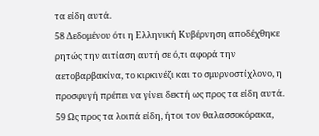τα είδη αυτά.
58 Δεδομένου ότι η Ελληνική Κυβέρνηση αποδέχθηκε ρητώς την αιτίαση αυτή σε ό,τι αφορά την αετοβαρβακίνα, το κιρκινέζι και το σμυρνοστίχλονο, η προσφυγή πρέπει να γίνει δεκτή ως προς τα είδη αυτά.
59 Ως προς τα λοιπά είδη, ήτοι τον θαλασσοκόρακα,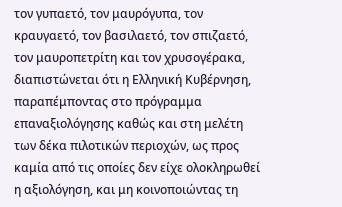τον γυπαετό, τον μαυρόγυπα, τον κραυγαετό, τον βασιλαετό, τον σπιζαετό, τον μαυροπετρίτη και τον χρυσογέρακα, διαπιστώνεται ότι η Ελληνική Κυβέρνηση, παραπέμποντας στο πρόγραμμα επαναξιολόγησης καθώς και στη μελέτη των δέκα πιλοτικών περιοχών, ως προς καμία από τις οποίες δεν είχε ολοκληρωθεί η αξιολόγηση, και μη κοινοποιώντας τη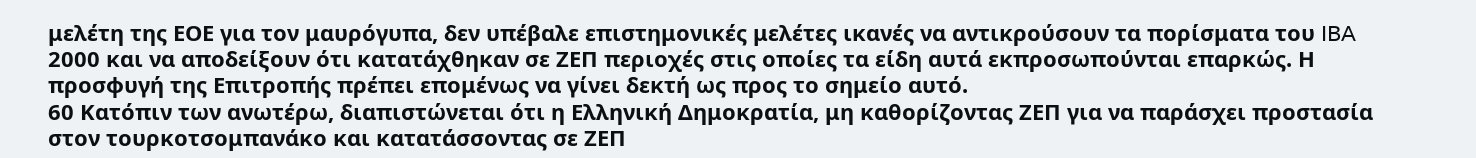μελέτη της ΕΟΕ για τον μαυρόγυπα, δεν υπέβαλε επιστημονικές μελέτες ικανές να αντικρούσουν τα πορίσματα του IBA 2000 και να αποδείξουν ότι κατατάχθηκαν σε ΖΕΠ περιοχές στις οποίες τα είδη αυτά εκπροσωπούνται επαρκώς. Η προσφυγή της Επιτροπής πρέπει επομένως να γίνει δεκτή ως προς το σημείο αυτό.
60 Κατόπιν των ανωτέρω, διαπιστώνεται ότι η Ελληνική Δημοκρατία, μη καθορίζοντας ΖΕΠ για να παράσχει προστασία στον τουρκοτσομπανάκο και κατατάσσοντας σε ΖΕΠ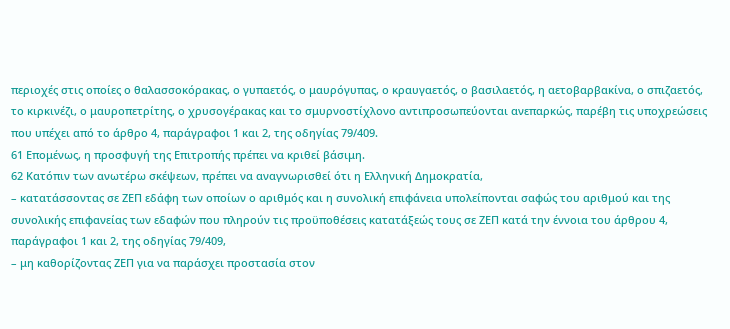περιοχές στις οποίες ο θαλασσοκόρακας, ο γυπαετός, ο μαυρόγυπας, ο κραυγαετός, ο βασιλαετός, η αετοβαρβακίνα, ο σπιζαετός, το κιρκινέζι, ο μαυροπετρίτης, ο χρυσογέρακας και το σμυρνοστίχλονο αντιπροσωπεύονται ανεπαρκώς, παρέβη τις υποχρεώσεις που υπέχει από το άρθρο 4, παράγραφοι 1 και 2, της οδηγίας 79/409.
61 Επομένως, η προσφυγή της Επιτροπής πρέπει να κριθεί βάσιμη.
62 Κατόπιν των ανωτέρω σκέψεων, πρέπει να αναγνωρισθεί ότι η Ελληνική Δημοκρατία,
– κατατάσσοντας σε ΖΕΠ εδάφη των οποίων ο αριθμός και η συνολική επιφάνεια υπολείπονται σαφώς του αριθμού και της συνολικής επιφανείας των εδαφών που πληρούν τις προϋποθέσεις κατατάξεώς τους σε ΖΕΠ κατά την έννοια του άρθρου 4, παράγραφοι 1 και 2, της οδηγίας 79/409,
– μη καθορίζοντας ΖΕΠ για να παράσχει προστασία στον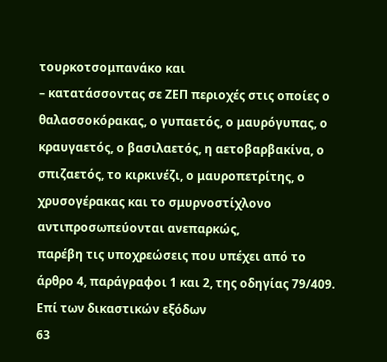τουρκοτσομπανάκο και
– κατατάσσοντας σε ΖΕΠ περιοχές στις οποίες ο θαλασσοκόρακας, ο γυπαετός, ο μαυρόγυπας, ο κραυγαετός, ο βασιλαετός, η αετοβαρβακίνα, ο σπιζαετός, το κιρκινέζι, ο μαυροπετρίτης, ο χρυσογέρακας και το σμυρνοστίχλονο αντιπροσωπεύονται ανεπαρκώς,
παρέβη τις υποχρεώσεις που υπέχει από το άρθρο 4, παράγραφοι 1 και 2, της οδηγίας 79/409.
Επί των δικαστικών εξόδων
63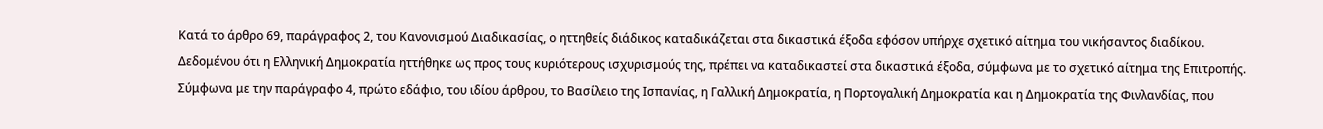Κατά το άρθρο 69, παράγραφος 2, του Κανονισμού Διαδικασίας, ο ηττηθείς διάδικος καταδικάζεται στα δικαστικά έξοδα εφόσον υπήρχε σχετικό αίτημα του νικήσαντος διαδίκου. Δεδομένου ότι η Ελληνική Δημοκρατία ηττήθηκε ως προς τους κυριότερους ισχυρισμούς της, πρέπει να καταδικαστεί στα δικαστικά έξοδα, σύμφωνα με το σχετικό αίτημα της Επιτροπής. Σύμφωνα με την παράγραφο 4, πρώτο εδάφιο, του ιδίου άρθρου, το Βασίλειο της Ισπανίας, η Γαλλική Δημοκρατία, η Πορτογαλική Δημοκρατία και η Δημοκρατία της Φινλανδίας, που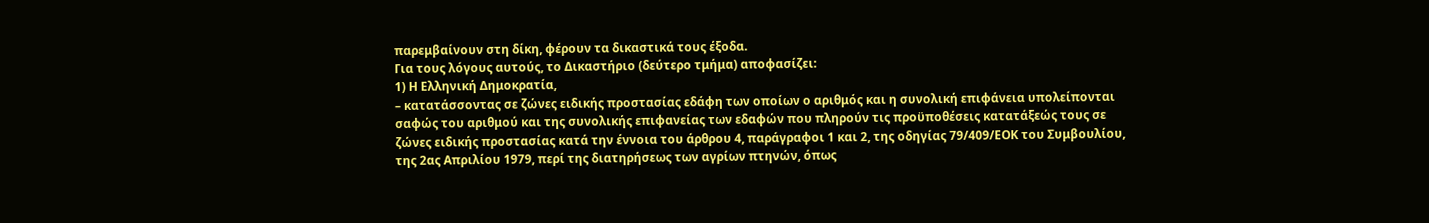παρεμβαίνουν στη δίκη, φέρουν τα δικαστικά τους έξοδα.
Για τους λόγους αυτούς, το Δικαστήριο (δεύτερο τμήμα) αποφασίζει:
1) Η Ελληνική Δημοκρατία,
– κατατάσσοντας σε ζώνες ειδικής προστασίας εδάφη των οποίων ο αριθμός και η συνολική επιφάνεια υπολείπονται σαφώς του αριθμού και της συνολικής επιφανείας των εδαφών που πληρούν τις προϋποθέσεις κατατάξεώς τους σε ζώνες ειδικής προστασίας κατά την έννοια του άρθρου 4, παράγραφοι 1 και 2, της οδηγίας 79/409/ΕΟΚ του Συμβουλίου, της 2ας Απριλίου 1979, περί της διατηρήσεως των αγρίων πτηνών, όπως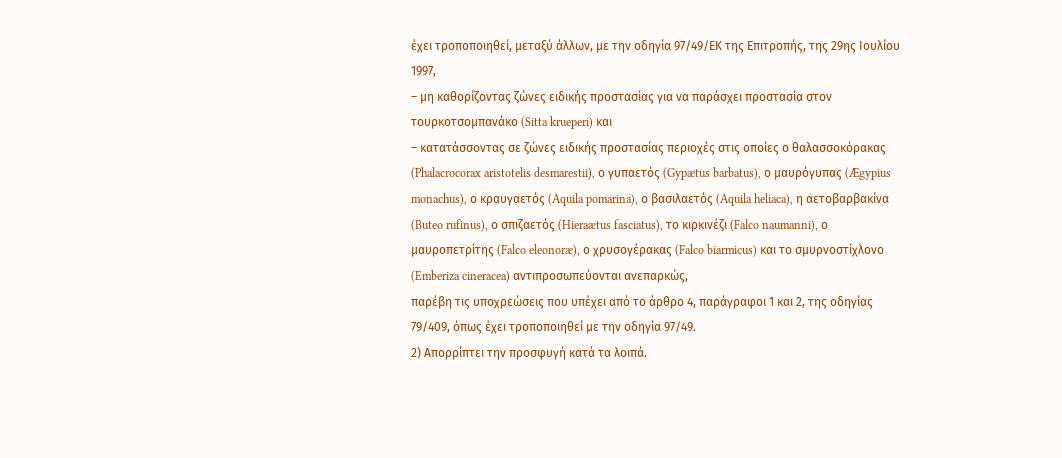έχει τροποποιηθεί, μεταξύ άλλων, με την οδηγία 97/49/ΕΚ της Επιτροπής, της 29ης Ιουλίου 1997,
– μη καθορίζοντας ζώνες ειδικής προστασίας για να παράσχει προστασία στον τουρκοτσομπανάκο (Sitta krueperi) και
– κατατάσσοντας σε ζώνες ειδικής προστασίας περιοχές στις οποίες ο θαλασσοκόρακας (Phalacrocorax aristotelis desmarestii), ο γυπαετός (Gypætus barbatus), ο μαυρόγυπας (Ægypius monachus), ο κραυγαετός (Aquila pomarina), ο βασιλαετός (Aquila heliaca), η αετοβαρβακίνα (Buteo rufinus), ο σπιζαετός (Hieraætus fasciatus), το κιρκινέζι (Falco naumanni), ο μαυροπετρίτης (Falco eleonoræ), ο χρυσογέρακας (Falco biarmicus) και το σμυρνοστίχλονο (Emberiza cineracea) αντιπροσωπεύονται ανεπαρκώς,
παρέβη τις υποχρεώσεις που υπέχει από το άρθρο 4, παράγραφοι 1 και 2, της οδηγίας 79/409, όπως έχει τροποποιηθεί με την οδηγία 97/49.
2) Απορρίπτει την προσφυγή κατά τα λοιπά.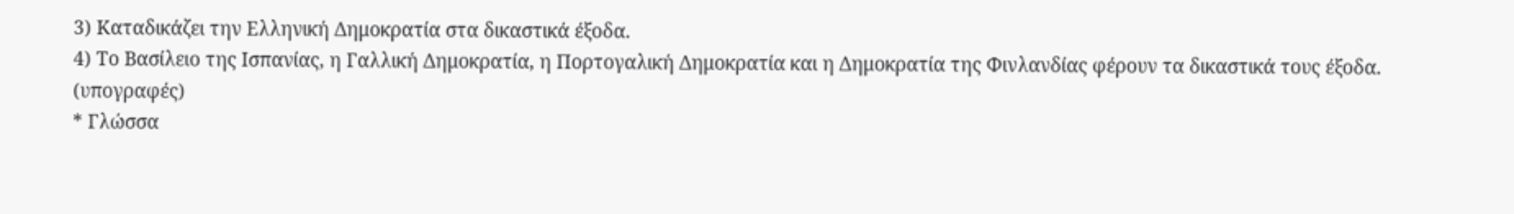3) Καταδικάζει την Ελληνική Δημοκρατία στα δικαστικά έξοδα.
4) Το Βασίλειο της Ισπανίας, η Γαλλική Δημοκρατία, η Πορτογαλική Δημοκρατία και η Δημοκρατία της Φινλανδίας φέρουν τα δικαστικά τους έξοδα.
(υπογραφές)
* Γλώσσα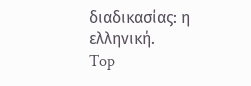διαδικασίας: η ελληνική.
Top